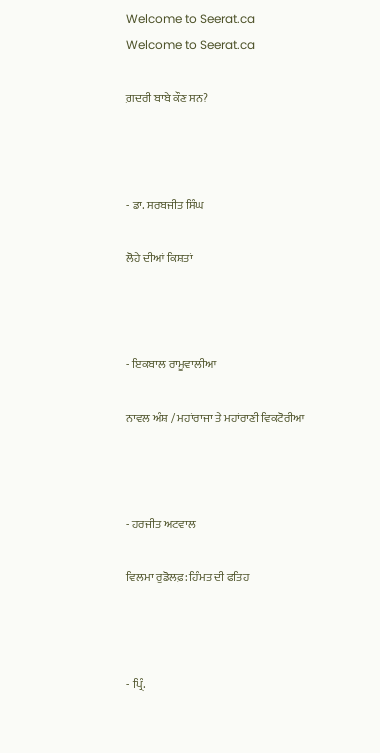Welcome to Seerat.ca
Welcome to Seerat.ca

ਗ਼ਦਰੀ ਬਾਬੇ ਕੌਣ ਸਨ?



- ਡਾ. ਸਰਬਜੀਤ ਸਿੰਘ

ਲੋਹੇ ਦੀਆਂ ਕਿਸ਼ਤਾਂ



- ਇਕਬਾਲ ਰਾਮੂਵਾਲੀਆ

ਨਾਵਲ ਅੰਸ਼ / ਮਹਾਂਰਾਜਾ ਤੇ ਮਹਾਂਰਾਣੀ ਵਿਕਟੋਰੀਆ



- ਹਰਜੀਤ ਅਟਵਾਲ

ਵਿਲਮਾ ਰੁਡੋਲਫ਼: ਹਿੰਮਤ ਦੀ ਫਤਿਹ



- ਪ੍ਰਿੰ.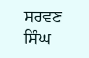ਸਰਵਣ ਸਿੰਘ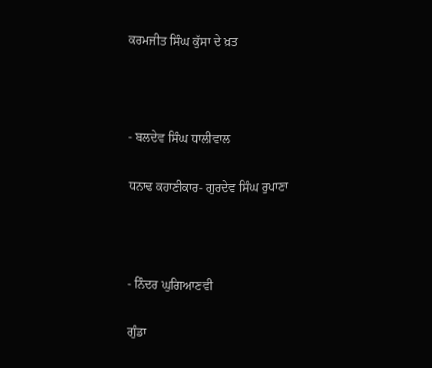ਕਰਮਜੀਤ ਸਿੰਘ ਕੁੱਸਾ ਦੇ ਖ਼ਤ



- ਬਲਦੇਵ ਸਿੰਘ ਧਾਲੀਵਾਲ

ਧਨਾਢ ਕਹਾਣੀਕਾਰ- ਗੁਰਦੇਵ ਸਿੰਘ ਰੁਪਾਣਾ



- ਨਿੰਦਰ ਘੁਗਿਆਣਵੀ

ਗੁੰਡਾ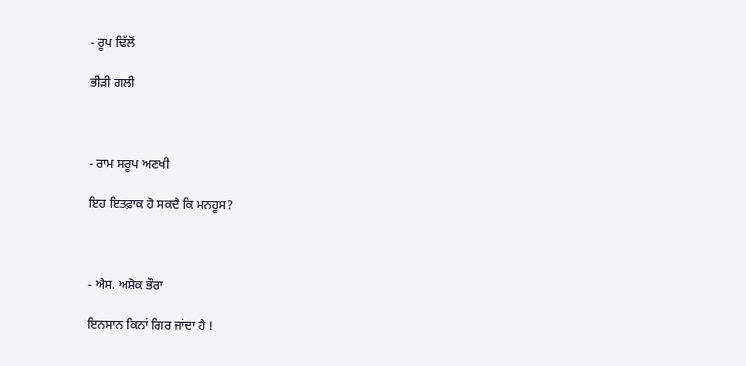- ਰੂਪ ਢਿੱਲੋਂ

ਭੀੜੀ ਗਲੀ



- ਰਾਮ ਸਰੂਪ ਅਣਖੀ

ਇਹ ਇਤਫ਼ਾਕ ਹੋ ਸਕਦੈ ਕਿ ਮਨਹੂਸ?



- ਐਸ. ਅਸ਼ੋਕ ਭੌਰਾ

ਇਨਸਾਨ ਕਿਨਾਂ ਗਿਰ ਜਾਂਦਾ ਹੈ !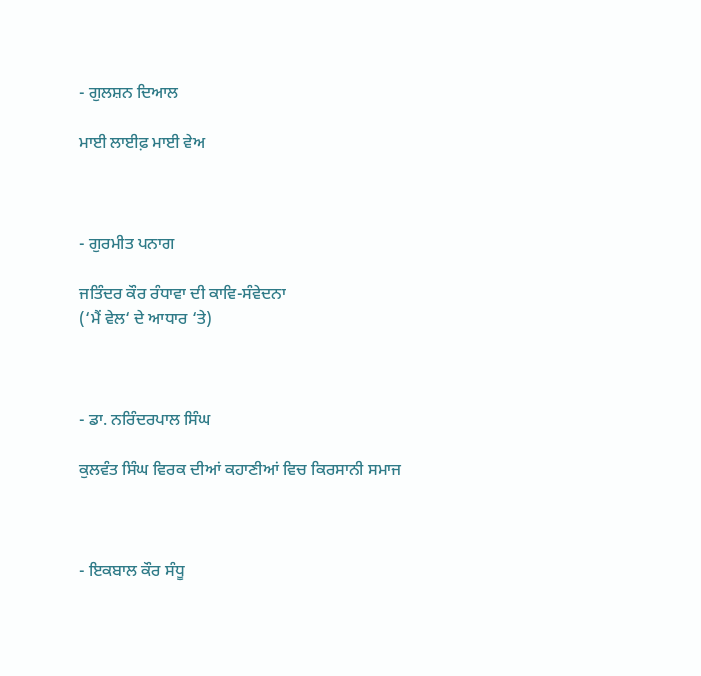- ਗੁਲਸ਼ਨ ਦਿਆਲ

ਮਾਈ ਲਾਈਫ਼ ਮਾਈ ਵੇਅ



- ਗੁਰਮੀਤ ਪਨਾਗ

ਜਤਿੰਦਰ ਕੌਰ ਰੰਧਾਵਾ ਦੀ ਕਾਵਿ-ਸੰਵੇਦਨਾ
(‘ਮੈਂ ਵੇਲ‘ ਦੇ ਆਧਾਰ ‘ਤੇ)



- ਡਾ. ਨਰਿੰਦਰਪਾਲ ਸਿੰਘ

ਕੁਲਵੰਤ ਸਿੰਘ ਵਿਰਕ ਦੀਆਂ ਕਹਾਣੀਆਂ ਵਿਚ ਕਿਰਸਾਨੀ ਸਮਾਜ



- ਇਕਬਾਲ ਕੌਰ ਸੰਧੂ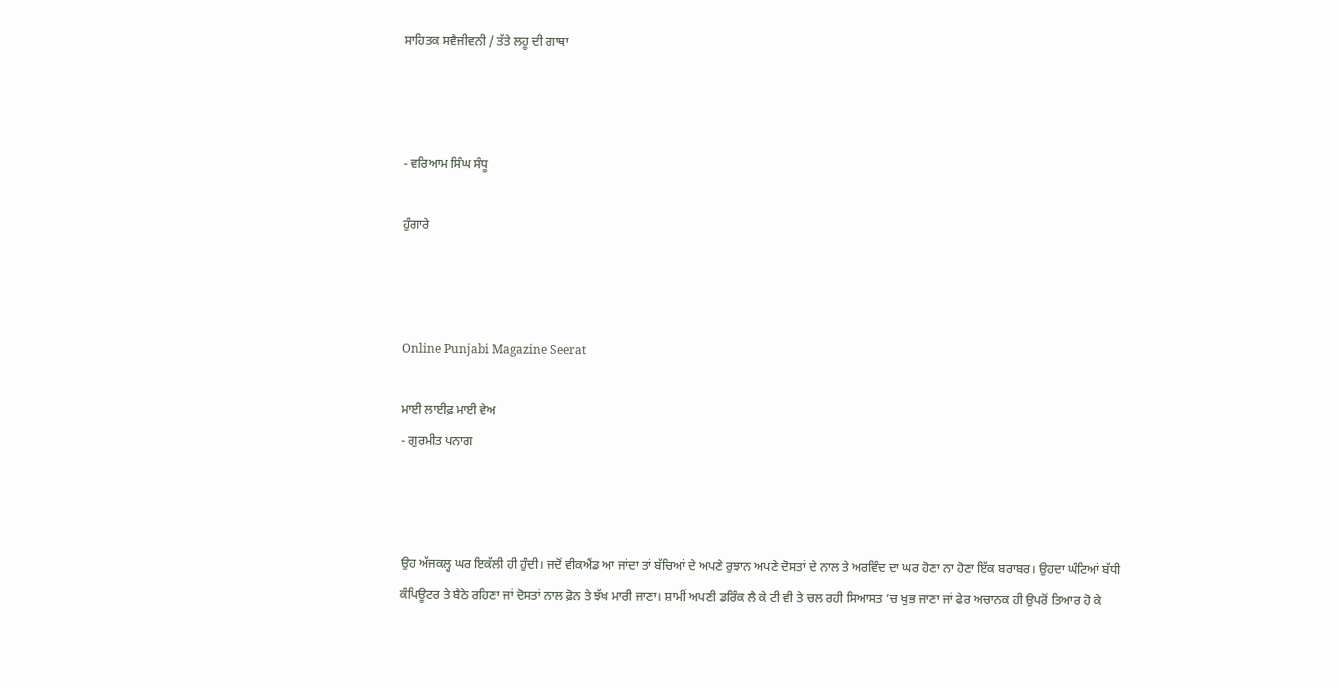ਸਾਹਿਤਕ ਸਵੈਜੀਵਨੀ / ਤੱਤੇ ਲਹੂ ਦੀ ਗਾਥਾ



- ਵਰਿਆਮ ਸਿੰਘ ਸੰਧੂ

ਹੁੰਗਾਰੇ



Online Punjabi Magazine Seerat

ਮਾਈ ਲਾਈਫ਼ ਮਾਈ ਵੇਅ
- ਗੁਰਮੀਤ ਪਨਾਗ



ਉਹ ਅੱਜਕਲ੍ਹ ਘਰ ਇਕੱਲੀ ਹੀ ਹੁੰਦੀ। ਜਦੋਂ ਵੀਕਐਂਡ ਆ ਜਾਂਦਾ ਤਾਂ ਬੱਚਿਆਂ ਦੇ ਅਪਣੇ ਰੁਝਾਨ ਅਪਣੇ ਦੋਸਤਾਂ ਦੇ ਨਾਲ ਤੇ ਅਰਵਿੰਦ ਦਾ ਘਰ ਹੋਣਾ ਨਾ ਹੋਣਾ ਇੱਕ ਬਰਾਬਰ। ਉਹਦਾ ਘੰਟਿਆਂ ਬੱਧੀ ਕੰਪਿਊਟਰ ਤੇ ਬੈਠੇ ਰਹਿਣਾ ਜਾਂ ਦੋਸਤਾਂ ਨਾਲ ਫ਼ੋਨ ਤੇ ਝੱਖ ਮਾਰੀ ਜਾਣਾ। ਸ਼ਾਮੀਂ ਅਪਣੀ ਡਰਿੰਕ ਲੈ ਕੇ ਟੀ ਵੀ ਤੇ ਚਲ ਰਹੀ ਸਿਆਸਤ ’ਚ ਖੁਭ ਜਾਣਾ ਜਾਂ ਫੇਰ ਅਚਾਨਕ ਹੀ ਉਪਰੋਂ ਤਿਆਰ ਹੋ ਕੇ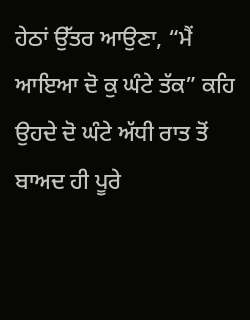ਹੇਠਾਂ ਉੱਤਰ ਆਉਣਾ, “ਮੈਂ ਆਇਆ ਦੋ ਕੁ ਘੰਟੇ ਤੱਕ” ਕਹਿ ਉਹਦੇ ਦੋ ਘੰਟੇ ਅੱਧੀ ਰਾਤ ਤੋਂ ਬਾਅਦ ਹੀ ਪੂਰੇ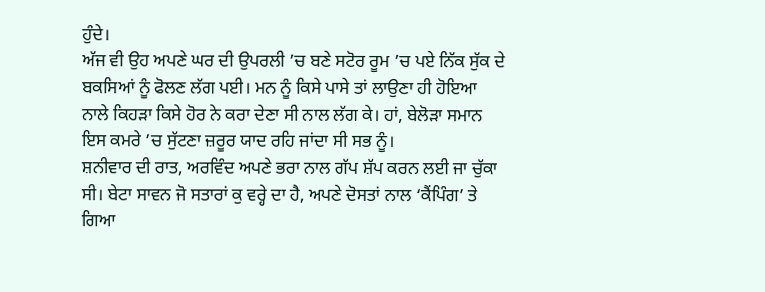ਹੁੰਦੇ।
ਅੱਜ ਵੀ ਉਹ ਅਪਣੇ ਘਰ ਦੀ ਉਪਰਲੀ ’ਚ ਬਣੇ ਸਟੋਰ ਰੂਮ ’ਚ ਪਏ ਨਿੱਕ ਸੁੱਕ ਦੇ ਬਕਸਿਆਂ ਨੂੰ ਫੋਲਣ ਲੱਗ ਪਈ। ਮਨ ਨੂੰ ਕਿਸੇ ਪਾਸੇ ਤਾਂ ਲਾਉਣਾ ਹੀ ਹੋਇਆ ਨਾਲੇ ਕਿਹੜਾ ਕਿਸੇ ਹੋਰ ਨੇ ਕਰਾ ਦੇਣਾ ਸੀ ਨਾਲ ਲੱਗ ਕੇ। ਹਾਂ, ਬੇਲੋੜਾ ਸਮਾਨ ਇਸ ਕਮਰੇ ’ਚ ਸੁੱਟਣਾ ਜ਼ਰੂਰ ਯਾਦ ਰਹਿ ਜਾਂਦਾ ਸੀ ਸਭ ਨੂੰ।
ਸ਼ਨੀਵਾਰ ਦੀ ਰਾਤ, ਅਰਵਿੰਦ ਅਪਣੇ ਭਰਾ ਨਾਲ ਗੱਪ ਸ਼ੱਪ ਕਰਨ ਲਈ ਜਾ ਚੁੱਕਾ ਸੀ। ਬੇਟਾ ਸਾਵਨ ਜੋ ਸਤਾਰਾਂ ਕੁ ਵਰ੍ਹੇ ਦਾ ਹੈ, ਅਪਣੇ ਦੋਸਤਾਂ ਨਾਲ ‘ਕੈਂਪਿੰਗ’ ਤੇ ਗਿਆ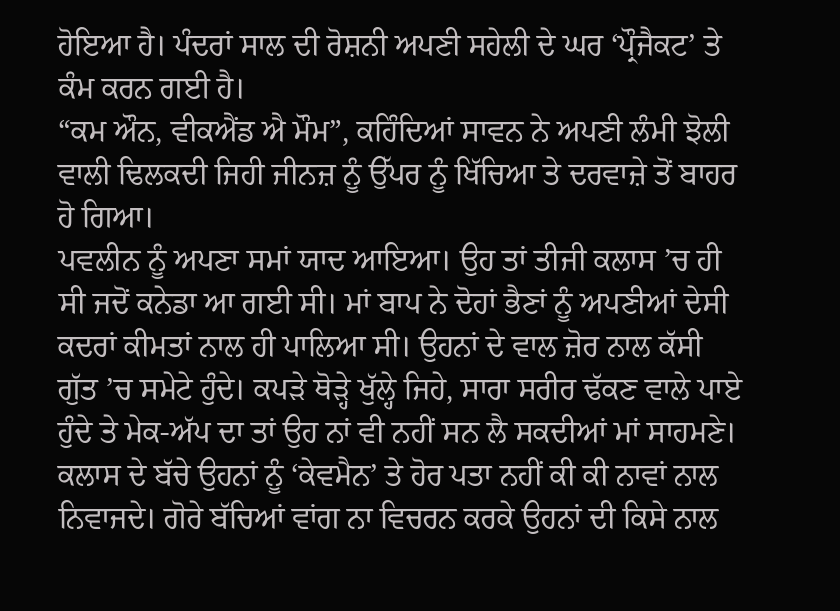ਹੋਇਆ ਹੈ। ਪੰਦਰਾਂ ਸਾਲ ਦੀ ਰੋਸ਼ਨੀ ਅਪਣੀ ਸਹੇਲੀ ਦੇ ਘਰ ‘ਪ੍ਰੌਜੈਕਟ’ ਤੇ ਕੰਮ ਕਰਨ ਗਈ ਹੈ।
“ਕਮ ਔਨ, ਵੀਕਐਂਡ ਐ ਮੌਮ”, ਕਹਿੰਦਿਆਂ ਸਾਵਨ ਨੇ ਅਪਣੀ ਲੰਮੀ ਝੋਲੀ ਵਾਲੀ ਢਿਲਕਦੀ ਜਿਹੀ ਜੀਨਜ਼ ਨੂੰ ਉੱਪਰ ਨੂੰ ਖਿੱਚਿਆ ਤੇ ਦਰਵਾਜ਼ੇ ਤੋਂ ਬਾਹਰ ਹੋ ਗਿਆ।
ਪਵਲੀਨ ਨੂੰ ਅਪਣਾ ਸਮਾਂ ਯਾਦ ਆਇਆ। ਉਹ ਤਾਂ ਤੀਜੀ ਕਲਾਸ ’ਚ ਹੀ ਸੀ ਜਦੋਂ ਕਨੇਡਾ ਆ ਗਈ ਸੀ। ਮਾਂ ਬਾਪ ਨੇ ਦੋਹਾਂ ਭੈਣਾਂ ਨੂੰ ਅਪਣੀਆਂ ਦੇਸੀ ਕਦਰਾਂ ਕੀਮਤਾਂ ਨਾਲ ਹੀ ਪਾਲਿਆ ਸੀ। ਉਹਨਾਂ ਦੇ ਵਾਲ ਜ਼ੋਰ ਨਾਲ ਕੱਸੀ ਗੁੱਤ ’ਚ ਸਮੇਟੇ ਹੁੰਦੇ। ਕਪੜੇ ਥੋੜ੍ਹੇ ਖੁੱਲ੍ਹੇ ਜਿਹੇ, ਸਾਰਾ ਸਰੀਰ ਢੱਕਣ ਵਾਲੇ ਪਾਏ ਹੁੰਦੇ ਤੇ ਮੇਕ-ਅੱਪ ਦਾ ਤਾਂ ਉਹ ਨਾਂ ਵੀ ਨਹੀਂ ਸਨ ਲੈ ਸਕਦੀਆਂ ਮਾਂ ਸਾਹਮਣੇ। ਕਲਾਸ ਦੇ ਬੱਚੇ ਉਹਨਾਂ ਨੂੰ ‘ਕੇਵਮੈਨ’ ਤੇ ਹੋਰ ਪਤਾ ਨਹੀਂ ਕੀ ਕੀ ਨਾਵਾਂ ਨਾਲ ਨਿਵਾਜਦੇ। ਗੋਰੇ ਬੱਚਿਆਂ ਵਾਂਗ ਨਾ ਵਿਚਰਨ ਕਰਕੇ ਉਹਨਾਂ ਦੀ ਕਿਸੇ ਨਾਲ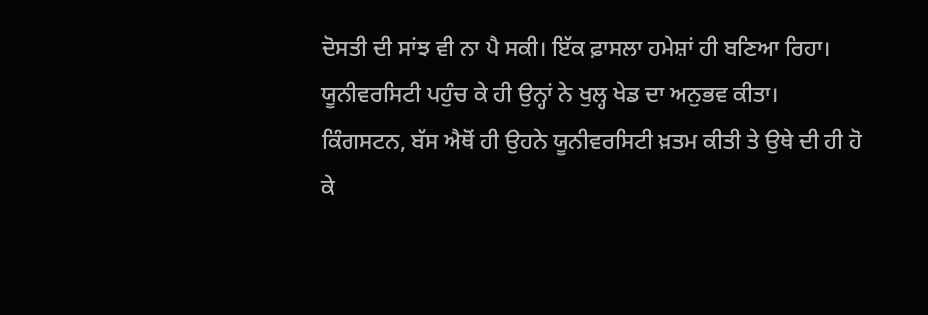ਦੋਸਤੀ ਦੀ ਸਾਂਝ ਵੀ ਨਾ ਪੈ ਸਕੀ। ਇੱਕ ਫ਼ਾਸਲਾ ਹਮੇਸ਼ਾਂ ਹੀ ਬਣਿਆ ਰਿਹਾ। ਯੂਨੀਵਰਸਿਟੀ ਪਹੁੰਚ ਕੇ ਹੀ ਉਨ੍ਹਾਂ ਨੇ ਖੁਲ੍ਹ ਖੇਡ ਦਾ ਅਨੁਭਵ ਕੀਤਾ।
ਕਿੰਗਸਟਨ, ਬੱਸ ਐਥੋਂ ਹੀ ਉਹਨੇ ਯੂਨੀਵਰਸਿਟੀ ਖ਼ਤਮ ਕੀਤੀ ਤੇ ਉਥੇ ਦੀ ਹੀ ਹੋ ਕੇ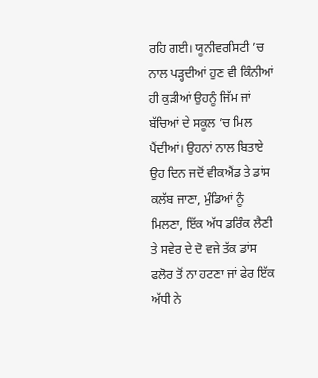ਰਹਿ ਗਈ। ਯੂਨੀਵਰਸਿਟੀ ’ਚ ਨਾਲ ਪੜ੍ਹਦੀਆਂ ਹੁਣ ਵੀ ਕਿੰਨੀਆਂ ਹੀ ਕੁੜੀਆਂ ਉਹਨੂੰ ਜਿੱਮ ਜਾਂ ਬੱਚਿਆਂ ਦੇ ਸਕੂਲ ’ਚ ਮਿਲ ਪੈਂਦੀਆਂ। ਉਹਨਾਂ ਨਾਲ ਬਿਤਾਏ ਉਹ ਦਿਨ ਜਦੋਂ ਵੀਕਐਂਡ ਤੇ ਡਾਂਸ ਕਲੱਬ ਜਾਣਾ, ਮੁੰਡਿਆਂ ਨੂੰ ਮਿਲਣਾ, ਇੱਕ ਅੱਧ ਡਰਿੰਕ ਲੈਣੀ ਤੇ ਸਵੇਰ ਦੇ ਦੋ ਵਜੇ ਤੱਕ ਡਾਂਸ ਫਲੋਰ ਤੋਂ ਨਾ ਹਟਣਾ ਜਾਂ ਫੇਰ ਇੱਕ ਅੱਧੀ ਨੇ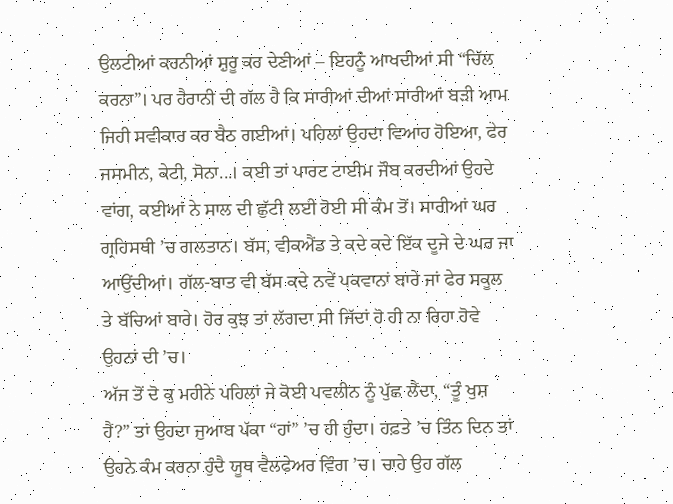ਉਲਟੀਆਂ ਕਰਨੀਆਂ ਸ਼ੁਰੂ ਕਰ ਦੇਣੀਆਂ – ਇਹਨੂੰ ਆਖਦੀਆਂ ਸੀ “ਚਿੱਲ ਕਰਨਾ”। ਪਰ ਹੈਰਾਨੀ ਦੀ ਗੱਲ ਹੈ ਕਿ ਸਾਰੀਆਂ ਦੀਆਂ ਸਾਰੀਆਂ ਬੜੀ ਆਮ ਜਿਹੀ ਸਵੀਕਾਰ ਕਰ ਬੈਠ ਗਈਆਂ। ਪਹਿਲਾਂ ਉਹਦਾ ਵਿਆਹ ਹੋਇਆ, ਫੇਰ ਜਸਮੀਨ, ਕੇਟੀ, ਸੋਨਾ...। ਕਈ ਤਾਂ ਪਾਰਟ ਟਾਈਮ ਜੌਬ ਕਰਦੀਆਂ ਉਹਦੇ ਵਾਂਗ, ਕਈਆਂ ਨੇ ਸਾਲ ਦੀ ਛੁੱਟੀ ਲਈ ਹੋਈ ਸੀ ਕੰਮ ਤੋਂ। ਸਾਰੀਆਂ ਘਰ ਗ੍ਰਹਿਸਥੀ ’ਚ ਗਲਤਾਨ। ਬੱਸ, ਵੀਕਐਂਡ ਤੇ ਕਦੇ ਕਦੇ ਇੱਕ ਦੂਜੇ ਦੇ ਘਰ ਜਾ ਆਉਂਦੀਆਂ। ਗੱਲ-ਬਾਤ ਵੀ ਬੱਸ ਕਦੇ ਨਵੇਂ ਪਕਵਾਨਾਂ ਬਾਰੇ ਜਾਂ ਫੇਰ ਸਕੂਲ ਤੇ ਬੱਚਿਆਂ ਬਾਰੇ। ਹੋਰ ਕੁਝ ਤਾਂ ਲੱਗਦਾ ਸੀ ਜਿੱਦਾਂ ਹੋ ਹੀ ਨਾ ਰਿਹਾ ਹੋਵੇ ਉਹਨਾਂ ਦੀ ’ਚ।
ਅੱਜ ਤੋਂ ਦੋ ਕੁ ਮਹੀਨੇ ਪਹਿਲਾਂ ਜੇ ਕੋਈ ਪਵਲੀਨ ਨੂੰ ਪੁੱਛ ਲੈਂਦਾ, “ਤੂੰ ਖੁਸ਼ ਹੈਂ?” ਤਾਂ ਉਹਦਾ ਜੁਆਬ ਪੱਕਾ “ਹਾਂ” ’ਚ ਹੀ ਹੁੰਦਾ। ਹਫ਼ਤੇ ’ਚ ਤਿੰਨ ਦਿਨ ਤਾਂ ਉਹਨੇ ਕੰਮ ਕਰਨਾ ਹੁੰਦੈ ਯੂਥ ਵੈਲਫੇਅਰ ਵਿੰਗ ’ਚ। ਚਾਹੇ ਉਹ ਗੱਲ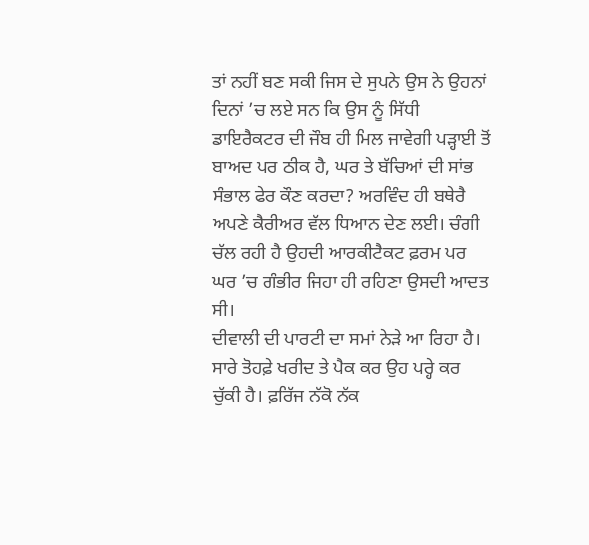ਤਾਂ ਨਹੀਂ ਬਣ ਸਕੀ ਜਿਸ ਦੇ ਸੁਪਨੇ ਉਸ ਨੇ ਉਹਨਾਂ ਦਿਨਾਂ ’ਚ ਲਏ ਸਨ ਕਿ ਉਸ ਨੂੰ ਸਿੱਧੀ ਡਾਇਰੈਕਟਰ ਦੀ ਜੌਬ ਹੀ ਮਿਲ ਜਾਵੇਗੀ ਪੜ੍ਹਾਈ ਤੋਂ ਬਾਅਦ ਪਰ ਠੀਕ ਹੈ, ਘਰ ਤੇ ਬੱਚਿਆਂ ਦੀ ਸਾਂਭ ਸੰਭਾਲ ਫੇਰ ਕੌਣ ਕਰਦਾ? ਅਰਵਿੰਦ ਹੀ ਬਥੇਰੈ ਅਪਣੇ ਕੈਰੀਅਰ ਵੱਲ ਧਿਆਨ ਦੇਣ ਲਈ। ਚੰਗੀ ਚੱਲ ਰਹੀ ਹੈ ਉਹਦੀ ਆਰਕੀਟੈਕਟ ਫ਼ਰਮ ਪਰ ਘਰ ’ਚ ਗੰਭੀਰ ਜਿਹਾ ਹੀ ਰਹਿਣਾ ਉਸਦੀ ਆਦਤ ਸੀ।
ਦੀਵਾਲੀ ਦੀ ਪਾਰਟੀ ਦਾ ਸਮਾਂ ਨੇੜੇ ਆ ਰਿਹਾ ਹੈ। ਸਾਰੇ ਤੋਹਫ਼ੇ ਖਰੀਦ ਤੇ ਪੈਕ ਕਰ ਉਹ ਪਰ੍ਹੇ ਕਰ ਚੁੱਕੀ ਹੈ। ਫ਼ਰਿੱਜ ਨੱਕੋ ਨੱਕ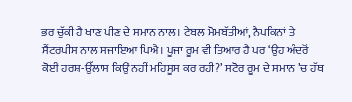ਭਰ ਚੁੱਕੀ ਹੈ ਖਾਣ ਪੀਣ ਦੇ ਸਮਾਨ ਨਾਲ। ਟੇਬਲ ਮੋਮਬੱਤੀਆਂ, ਨੈਪਕਿਨਾਂ ਤੇ ਸੈਂਟਰਪੀਸ ਨਾਲ ਸਜਾਇਆ ਪਿਐ। ਪੂਜਾ ਰੂਮ ਵੀ ਤਿਆਰ ਹੈ ਪਰ ‘ਉਹ ਅੰਦਰੋਂ ਕੋਈ ਹਰਸ਼-ਉੱਲਾਸ ਕਿਉਂ ਨਹੀਂ ਮਹਿਸੂਸ ਕਰ ਰਹੀ?’ ਸਟੋਰ ਰੂਮ ਦੇ ਸਮਾਨ ’ਚ ਹੱਥ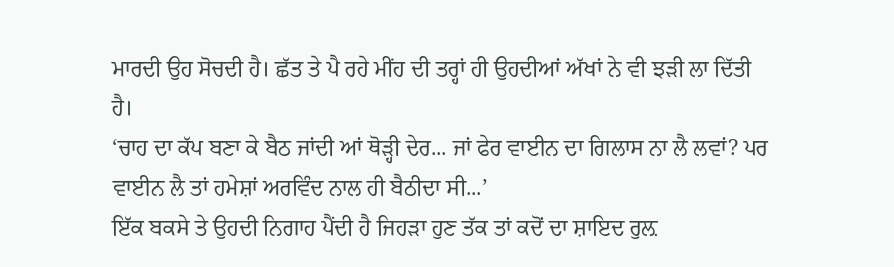ਮਾਰਦੀ ਉਹ ਸੋਚਦੀ ਹੈ। ਛੱਤ ਤੇ ਪੈ ਰਹੇ ਮੀਂਹ ਦੀ ਤਰ੍ਹਾਂ ਹੀ ਉਹਦੀਆਂ ਅੱਖਾਂ ਨੇ ਵੀ ਝੜੀ ਲਾ ਦਿੱਤੀ ਹੈ।
‘ਚਾਹ ਦਾ ਕੱਪ ਬਣਾ ਕੇ ਬੈਠ ਜਾਂਦੀ ਆਂ ਥੋੜ੍ਹੀ ਦੇਰ... ਜਾਂ ਫੇਰ ਵਾਈਨ ਦਾ ਗਿਲਾਸ ਨਾ ਲੈ ਲਵਾਂ? ਪਰ ਵਾਈਨ ਲੈ ਤਾਂ ਹਮੇਸ਼ਾਂ ਅਰਵਿੰਦ ਨਾਲ ਹੀ ਬੈਠੀਦਾ ਸੀ...’
ਇੱਕ ਬਕਸੇ ਤੇ ਉਹਦੀ ਨਿਗਾਹ ਪੈਂਦੀ ਹੈ ਜਿਹੜਾ ਹੁਣ ਤੱਕ ਤਾਂ ਕਦੋਂ ਦਾ ਸ਼ਾਇਦ ਰੁਲ਼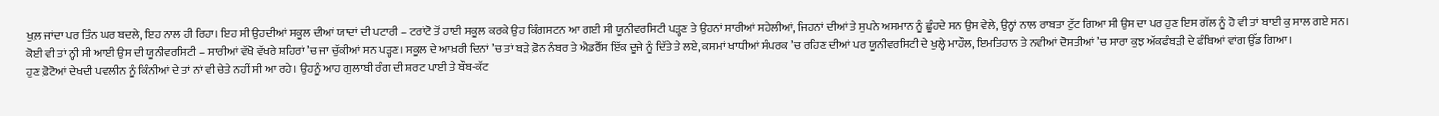ਖੁਲ਼ ਜਾਂਦਾ ਪਰ ਤਿੰਨ ਘਰ ਬਦਲੇ, ਇਹ ਨਾਲ ਹੀ ਰਿਹਾ। ਇਹ ਸੀ ਉਹਦੀਆਂ ਸਕੂਲ ਦੀਆਂ ਯਾਦਾਂ ਦੀ ਪਟਾਰੀ – ਟਰਾਂਟੋ ਤੋਂ ਹਾਈ ਸਕੂਲ ਕਰਕੇ ਉਹ ਕਿੰਗਸਟਨ ਆ ਗਈ ਸੀ ਯੂਨੀਵਰਸਿਟੀ ਪੜ੍ਹਣ ਤੇ ਉਹਨਾਂ ਸਾਰੀਆਂ ਸਹੇਲੀਆਂ, ਜਿਹਨਾਂ ਦੀਆਂ ਤੇ ਸੁਪਨੇ ਅਸਮਾਨ ਨੂੰ ਛੂੰਹਦੇ ਸਨ ਉਸ ਵੇਲੇ, ਉਨ੍ਹਾਂ ਨਾਲ ਰਾਬਤਾ ਟੁੱਟ ਗਿਆ ਸੀ ਉਸ ਦਾ ਪਰ ਹੁਣ ਇਸ ਗੱਲ ਨੂੰ ਹੋ ਵੀ ਤਾਂ ਬਾਈ ਕੁ ਸਾਲ ਗਏ ਸਨ।
ਕੋਈ ਵੀ ਤਾਂ ਨ੍ਹੀ ਸੀ ਆਈ ਉਸ ਦੀ ਯੂਨੀਵਰਸਿਟੀ – ਸਾਰੀਆਂ ਵੱਖੋ ਵੱਖਰੇ ਸ਼ਹਿਰਾਂ ’ਚ ਜਾ ਚੁੱਕੀਆਂ ਸਨ ਪੜ੍ਹਣ। ਸਕੂਲ ਦੇ ਆਖ਼ਰੀ ਦਿਨਾਂ ’ਚ ਤਾਂ ਬੜੇ ਫ਼ੋਨ ਨੰਬਰ ਤੇ ਐਡਰੈੱਸ ਇੱਕ ਦੂਜੇ ਨੂੰ ਦਿੱਤੇ ਤੇ ਲਏ, ਕਸਮਾਂ ਖਾਧੀਆਂ ਸੰਪਰਕ ’ਚ ਰਹਿਣ ਦੀਆਂ ਪਰ ਯੂਨੀਵਰਸਿਟੀ ਦੇ ਖੁਲ੍ਹੇ ਮਾਹੌਲ, ਇਮਤਿਹਾਨ ਤੇ ਨਵੀਆਂ ਦੋਸਤੀਆਂ ’ਚ ਸਾਰਾ ਕੁਝ ਅੱਕਫੰਬੜੀ ਦੇ ਫੰਬਿਆਂ ਵਾਂਗ ਉੱਡ ਗਿਆ।
ਹੁਣ ਫ਼ੋਟੋਆਂ ਦੇਖਦੀ ਪਵਲੀਨ ਨੂੰ ਕਿੰਨੀਆਂ ਦੇ ਤਾਂ ਨਾਂ ਵੀ ਚੇਤੇ ਨਹੀਂ ਸੀ ਆ ਰਹੇ। ਉਹਨੂੰ ਆਹ ਗੁਲਾਬੀ ਰੰਗ ਦੀ ਸ਼ਰਟ ਪਾਈ ਤੇ ਬੌਬ-ਕੱਟ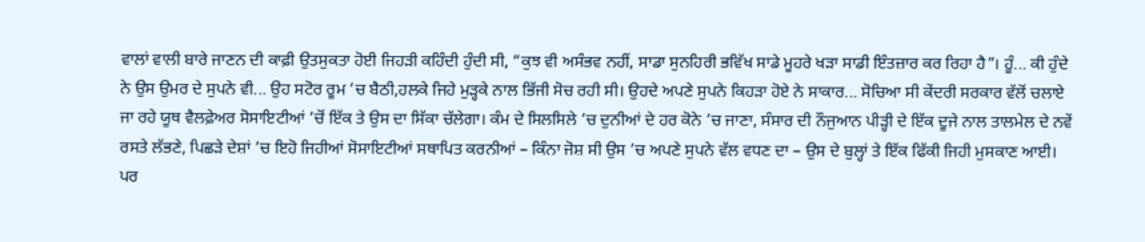ਵਾਲਾਂ ਵਾਲੀ ਬਾਰੇ ਜਾਣਨ ਦੀ ਕਾਫ਼ੀ ਉਤਸੁਕਤਾ ਹੋਈ ਜਿਹੜੀ ਕਹਿੰਦੀ ਹੁੰਦੀ ਸੀ, “ਕੁਝ ਵੀ ਅਸੰਭਵ ਨਹੀਂ, ਸਾਡਾ ਸੁਨਹਿਰੀ ਭਵਿੱਖ ਸਾਡੇ ਮੂਹਰੇ ਖੜਾ ਸਾਡੀ ਇੰਤਜ਼ਾਰ ਕਰ ਰਿਹਾ ਹੈ”। ਹੂੰ... ਕੀ ਹੁੰਦੇ ਨੇ ਉਸ ਉਮਰ ਦੇ ਸੁਪਨੇ ਵੀ... ਉਹ ਸਟੋਰ ਰੂਮ ’ਚ ਬੈਠੀ,ਹਲਕੇ ਜਿਹੇ ਮੁੜ੍ਹਕੇ ਨਾਲ ਭਿੱਜੀ ਸੋਚ ਰਹੀ ਸੀ। ਉਹਦੇ ਅਪਣੇ ਸੁਪਨੇ ਕਿਹੜਾ ਹੋਏ ਨੇ ਸਾਕਾਰ... ਸੋਚਿਆ ਸੀ ਕੇਂਦਰੀ ਸਰਕਾਰ ਵੱਲੋਂ ਚਲਾਏ ਜਾ ਰਹੇ ਯੂਥ ਵੈਲਫ਼ੇਅਰ ਸੋਸਾਇਟੀਆਂ ’ਚੋਂ ਇੱਕ ਤੇ ਉਸ ਦਾ ਸਿੱਕਾ ਚੱਲੇਗਾ। ਕੰਮ ਦੇ ਸਿਲਸਿਲੇ ’ਚ ਦੁਨੀਆਂ ਦੇ ਹਰ ਕੋਨੇ ’ਚ ਜਾਣਾ, ਸੰਸਾਰ ਦੀ ਨੌਜੁਆਨ ਪੀੜ੍ਹੀ ਦੇ ਇੱਕ ਦੂਜੇ ਨਾਲ ਤਾਲਮੇਲ ਦੇ ਨਵੇਂ ਰਸਤੇ ਲੱਭਣੇ, ਪਿਛੜੇ ਦੇਸ਼ਾਂ ’ਚ ਇਹੋ ਜਿਹੀਆਂ ਸੋਸਾਇਟੀਆਂ ਸਥਾਪਿਤ ਕਰਨੀਆਂ – ਕਿੰਨਾ ਜੋਸ਼ ਸੀ ਉਸ ’ਚ ਅਪਣੇ ਸੁਪਨੇ ਵੱਲ ਵਧਣ ਦਾ – ਉਸ ਦੇ ਬੁਲ੍ਹਾਂ ਤੇ ਇੱਕ ਫਿੱਕੀ ਜਿਹੀ ਮੁਸਕਾਣ ਆਈ।
ਪਰ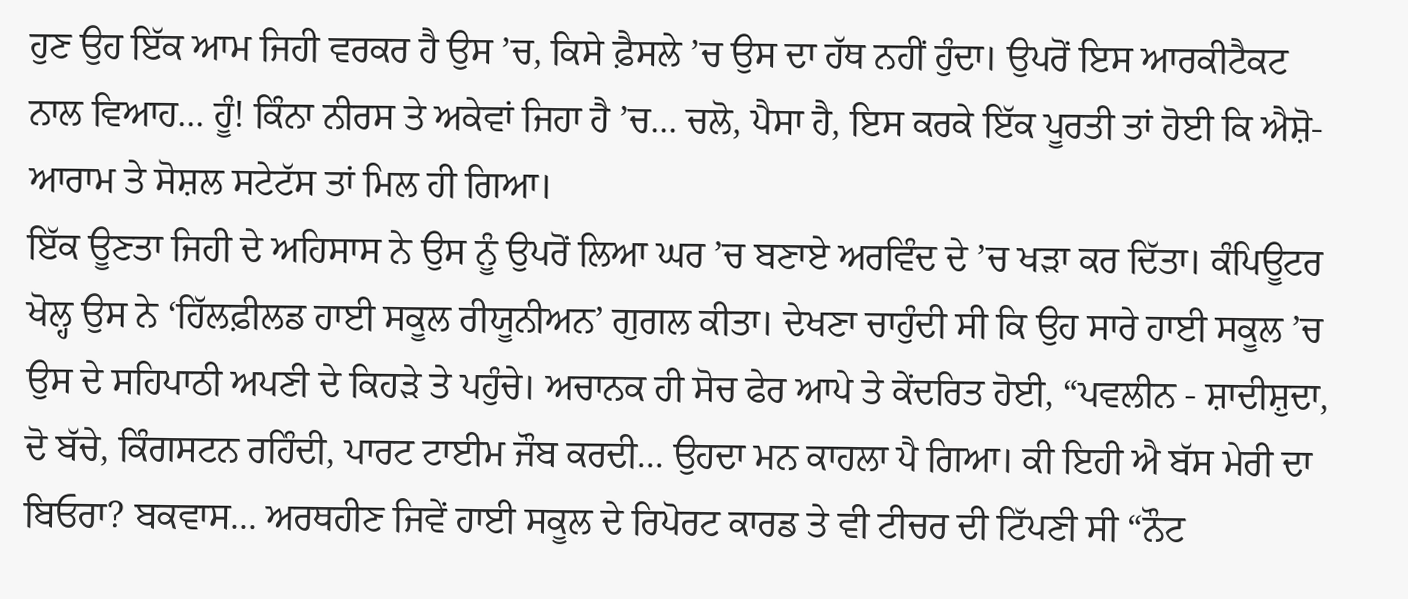ਹੁਣ ਉਹ ਇੱਕ ਆਮ ਜਿਹੀ ਵਰਕਰ ਹੈ ਉਸ ’ਚ, ਕਿਸੇ ਫ਼ੈਸਲੇ ’ਚ ਉਸ ਦਾ ਹੱਥ ਨਹੀਂ ਹੁੰਦਾ। ਉਪਰੋਂ ਇਸ ਆਰਕੀਟੈਕਟ ਨਾਲ ਵਿਆਹ... ਹੂੰ! ਕਿੰਨਾ ਨੀਰਸ ਤੇ ਅਕੇਵਾਂ ਜਿਹਾ ਹੈ ’ਚ... ਚਲੋ, ਪੈਸਾ ਹੈ, ਇਸ ਕਰਕੇ ਇੱਕ ਪੂਰਤੀ ਤਾਂ ਹੋਈ ਕਿ ਐਸ਼ੋ-ਆਰਾਮ ਤੇ ਸੋਸ਼ਲ ਸਟੇਟੱਸ ਤਾਂ ਮਿਲ ਹੀ ਗਿਆ।
ਇੱਕ ਊਣਤਾ ਜਿਹੀ ਦੇ ਅਹਿਸਾਸ ਨੇ ਉਸ ਨੂੰ ਉਪਰੋਂ ਲਿਆ ਘਰ ’ਚ ਬਣਾਏ ਅਰਵਿੰਦ ਦੇ ’ਚ ਖੜਾ ਕਰ ਦਿੱਤਾ। ਕੰਪਿਊਟਰ ਖੋਲ੍ਹ ਉਸ ਨੇ ‘ਹਿੱਲਫ਼ੀਲਡ ਹਾਈ ਸਕੂਲ ਰੀਯੂਨੀਅਨ’ ਗੁਗਲ ਕੀਤਾ। ਦੇਖਣਾ ਚਾਹੁੰਦੀ ਸੀ ਕਿ ਉਹ ਸਾਰੇ ਹਾਈ ਸਕੂਲ ’ਚ ਉਸ ਦੇ ਸਹਿਪਾਠੀ ਅਪਣੀ ਦੇ ਕਿਹੜੇ ਤੇ ਪਹੁੰਚੇ। ਅਚਾਨਕ ਹੀ ਸੋਚ ਫੇਰ ਆਪੇ ਤੇ ਕੇਂਦਰਿਤ ਹੋਈ, “ਪਵਲੀਨ - ਸ਼ਾਦੀਸ਼ੁਦਾ, ਦੋ ਬੱਚੇ, ਕਿੰਗਸਟਨ ਰਹਿੰਦੀ, ਪਾਰਟ ਟਾਈਮ ਜੌਬ ਕਰਦੀ... ਉਹਦਾ ਮਨ ਕਾਹਲਾ ਪੈ ਗਿਆ। ਕੀ ਇਹੀ ਐ ਬੱਸ ਮੇਰੀ ਦਾ ਬਿਓਰਾ? ਬਕਵਾਸ... ਅਰਥਹੀਣ ਜਿਵੇਂ ਹਾਈ ਸਕੂਲ ਦੇ ਰਿਪੋਰਟ ਕਾਰਡ ਤੇ ਵੀ ਟੀਚਰ ਦੀ ਟਿੱਪਣੀ ਸੀ “ਨੌਟ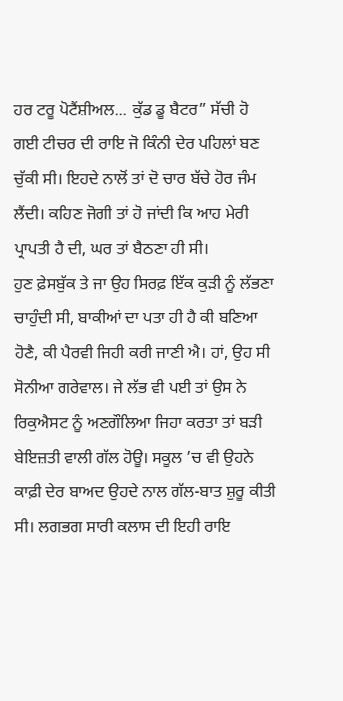ਹਰ ਟਰੂ ਪੋਟੈਂਸ਼ੀਅਲ... ਕੁੱਡ ਡੂ ਬੈਟਰ” ਸੱਚੀ ਹੋ ਗਈ ਟੀਚਰ ਦੀ ਰਾਇ ਜੋ ਕਿੰਨੀ ਦੇਰ ਪਹਿਲਾਂ ਬਣ ਚੁੱਕੀ ਸੀ। ਇਹਦੇ ਨਾਲੋਂ ਤਾਂ ਦੋ ਚਾਰ ਬੱਚੇ ਹੋਰ ਜੰਮ ਲੈਂਦੀ। ਕਹਿਣ ਜੋਗੀ ਤਾਂ ਹੋ ਜਾਂਦੀ ਕਿ ਆਹ ਮੇਰੀ ਪ੍ਰਾਪਤੀ ਹੈ ਦੀ, ਘਰ ਤਾਂ ਬੈਠਣਾ ਹੀ ਸੀ।
ਹੁਣ ਫ਼ੇਸਬੁੱਕ ਤੇ ਜਾ ਉਹ ਸਿਰਫ਼ ਇੱਕ ਕੁੜੀ ਨੂੰ ਲੱਭਣਾ ਚਾਹੁੰਦੀ ਸੀ, ਬਾਕੀਆਂ ਦਾ ਪਤਾ ਹੀ ਹੈ ਕੀ ਬਣਿਆ ਹੋਣੈ, ਕੀ ਪੈਰਵੀ ਜਿਹੀ ਕਰੀ ਜਾਣੀ ਐ। ਹਾਂ, ਉਹ ਸੀ ਸੋਨੀਆ ਗਰੇਵਾਲ। ਜੇ ਲੱਭ ਵੀ ਪਈ ਤਾਂ ਉਸ ਨੇ ਰਿਕੁਐਸਟ ਨੂੰ ਅਣਗੌਲਿਆ ਜਿਹਾ ਕਰਤਾ ਤਾਂ ਬੜੀ ਬੇਇਜ਼ਤੀ ਵਾਲੀ ਗੱਲ ਹੋਊ। ਸਕੂਲ ’ਚ ਵੀ ਉਹਨੇ ਕਾਫ਼ੀ ਦੇਰ ਬਾਅਦ ਉਹਦੇ ਨਾਲ ਗੱਲ-ਬਾਤ ਸ਼ੁਰੂ ਕੀਤੀ ਸੀ। ਲਗਭਗ ਸਾਰੀ ਕਲਾਸ ਦੀ ਇਹੀ ਰਾਇ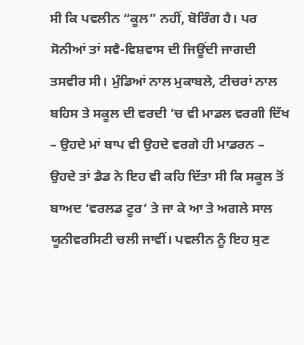ਸੀ ਕਿ ਪਵਲੀਨ “ਕੂਲ” ਨਹੀਂ, ਬੋਰਿੰਗ ਹੈ। ਪਰ ਸੋਨੀਆਂ ਤਾਂ ਸਵੈ-ਵਿਸ਼ਵਾਸ ਦੀ ਜਿਊਂਦੀ ਜਾਗਦੀ ਤਸਵੀਰ ਸੀ। ਮੁੰਡਿਆਂ ਨਾਲ ਮੁਕਾਬਲੇ, ਟੀਚਰਾਂ ਨਾਲ ਬਹਿਸ ਤੇ ਸਕੂਲ ਦੀ ਵਰਦੀ ’ਚ ਵੀ ਮਾਡਲ ਵਰਗੀ ਦਿੱਖ – ਉਹਦੇ ਮਾਂ ਬਾਪ ਵੀ ਉਹਦੇ ਵਰਗੇ ਹੀ ਮਾਡਰਨ – ਉਹਦੇ ਤਾਂ ਡੈਡ ਨੇ ਇਹ ਵੀ ਕਹਿ ਦਿੱਤਾ ਸੀ ਕਿ ਸਕੂਲ ਤੋਂ ਬਾਅਦ ‘ਵਰਲਡ ਟੂਰ’ ਤੇ ਜਾ ਕੇ ਆ ਤੇ ਅਗਲੇ ਸਾਲ ਯੂਨੀਵਰਸਿਟੀ ਚਲੀ ਜਾਵੀਂ। ਪਵਲੀਨ ਨੂੰ ਇਹ ਸੁਣ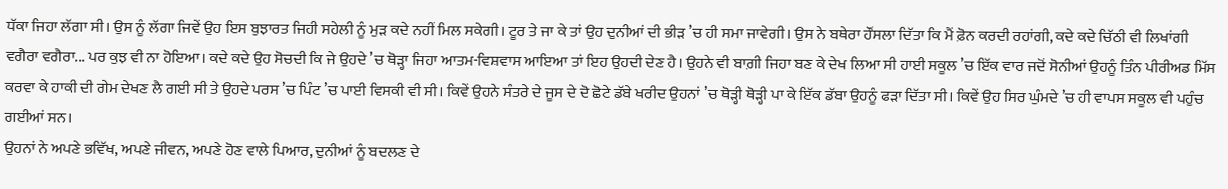ਧੱਕਾ ਜਿਹਾ ਲੱਗਾ ਸੀ। ਉਸ ਨੂੰ ਲੱਗਾ ਜਿਵੇਂ ਉਹ ਇਸ ਬੁਝਾਰਤ ਜਿਹੀ ਸਹੇਲੀ ਨੂੰ ਮੁੜ ਕਦੇ ਨਹੀਂ ਮਿਲ ਸਕੇਗੀ। ਟੂਰ ਤੇ ਜਾ ਕੇ ਤਾਂ ਉਹ ਦੁਨੀਆਂ ਦੀ ਭੀੜ ’ਚ ਹੀ ਸਮਾ ਜਾਵੇਗੀ। ਉਸ ਨੇ ਬਥੇਰਾ ਹੌਂਸਲਾ ਦਿੱਤਾ ਕਿ ਮੈਂ ਫ਼ੋਨ ਕਰਦੀ ਰਹਾਂਗੀ, ਕਦੇ ਕਦੇ ਚਿੱਠੀ ਵੀ ਲਿਖਾਂਗੀ ਵਗੈਰਾ ਵਗੈਰਾ... ਪਰ ਕੁਝ ਵੀ ਨਾ ਹੋਇਆ। ਕਦੇ ਕਦੇ ਉਹ ਸੋਚਦੀ ਕਿ ਜੇ ਉਹਦੇ ’ਚ ਥੋੜ੍ਹਾ ਜਿਹਾ ਆਤਮ-ਵਿਸ਼ਵਾਸ ਆਇਆ ਤਾਂ ਇਹ ਉਹਦੀ ਦੇਣ ਹੈ। ਉਹਨੇ ਵੀ ਬਾਗ਼ੀ ਜਿਹਾ ਬਣ ਕੇ ਦੇਖ ਲਿਆ ਸੀ ਹਾਈ ਸਕੂਲ ’ਚ ਇੱਕ ਵਾਰ ਜਦੋਂ ਸੋਨੀਆਂ ਉਹਨੂੰ ਤਿੰਨ ਪੀਰੀਅਡ ਮਿੱਸ ਕਰਵਾ ਕੇ ਹਾਕੀ ਦੀ ਗੇਮ ਦੇਖਣ ਲੈ ਗਈ ਸੀ ਤੇ ਉਹਦੇ ਪਰਸ ’ਚ ਪਿੰਟ ’ਚ ਪਾਈ ਵਿਸਕੀ ਵੀ ਸੀ। ਕਿਵੇਂ ਉਹਨੇ ਸੰਤਰੇ ਦੇ ਜੂਸ ਦੇ ਦੋ ਛੋਟੇ ਡੱਬੇ ਖਰੀਦ ਉਹਨਾਂ ’ਚ ਥੋੜ੍ਹੀ ਥੋੜ੍ਹੀ ਪਾ ਕੇ ਇੱਕ ਡੱਬਾ ਉਹਨੂੰ ਫੜਾ ਦਿੱਤਾ ਸੀ। ਕਿਵੇਂ ਉਹ ਸਿਰ ਘੁੰਮਦੇ ’ਚ ਹੀ ਵਾਪਸ ਸਕੂਲ ਵੀ ਪਹੁੰਚ ਗਈਆਂ ਸਨ।
ਉਹਨਾਂ ਨੇ ਅਪਣੇ ਭਵਿੱਖ, ਅਪਣੇ ਜੀਵਨ, ਅਪਣੇ ਹੋਣ ਵਾਲੇ ਪਿਆਰ, ਦੁਨੀਆਂ ਨੂੰ ਬਦਲਣ ਦੇ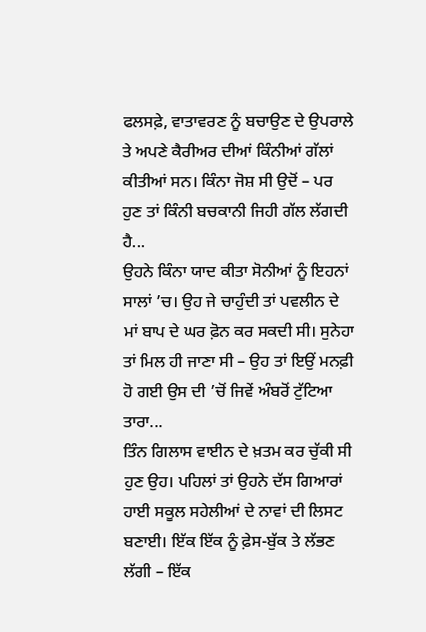ਫਲਸਫ਼ੇ, ਵਾਤਾਵਰਣ ਨੂੰ ਬਚਾਉਣ ਦੇ ਉਪਰਾਲੇ ਤੇ ਅਪਣੇ ਕੈਰੀਅਰ ਦੀਆਂ ਕਿੰਨੀਆਂ ਗੱਲਾਂ ਕੀਤੀਆਂ ਸਨ। ਕਿੰਨਾ ਜੋਸ਼ ਸੀ ਉਦੋਂ – ਪਰ ਹੁਣ ਤਾਂ ਕਿੰਨੀ ਬਚਕਾਨੀ ਜਿਹੀ ਗੱਲ ਲੱਗਦੀ ਹੈ...
ਉਹਨੇ ਕਿੰਨਾ ਯਾਦ ਕੀਤਾ ਸੋਨੀਆਂ ਨੂੰ ਇਹਨਾਂ ਸਾਲਾਂ ’ਚ। ਉਹ ਜੇ ਚਾਹੁੰਦੀ ਤਾਂ ਪਵਲੀਨ ਦੇ ਮਾਂ ਬਾਪ ਦੇ ਘਰ ਫ਼ੋਨ ਕਰ ਸਕਦੀ ਸੀ। ਸੁਨੇਹਾ ਤਾਂ ਮਿਲ ਹੀ ਜਾਣਾ ਸੀ – ਉਹ ਤਾਂ ਇਉਂ ਮਨਫ਼ੀ ਹੋ ਗਈ ਉਸ ਦੀ ’ਚੋਂ ਜਿਵੇਂ ਅੰਬਰੋਂ ਟੁੱਟਿਆ ਤਾਰਾ...
ਤਿੰਨ ਗਿਲਾਸ ਵਾਈਨ ਦੇ ਖ਼ਤਮ ਕਰ ਚੁੱਕੀ ਸੀ ਹੁਣ ਉਹ। ਪਹਿਲਾਂ ਤਾਂ ਉਹਨੇ ਦੱਸ ਗਿਆਰਾਂ ਹਾਈ ਸਕੂਲ ਸਹੇਲੀਆਂ ਦੇ ਨਾਵਾਂ ਦੀ ਲਿਸਟ ਬਣਾਈ। ਇੱਕ ਇੱਕ ਨੂੰ ਫ਼ੇਸ-ਬੁੱਕ ਤੇ ਲੱਭਣ ਲੱਗੀ – ਇੱਕ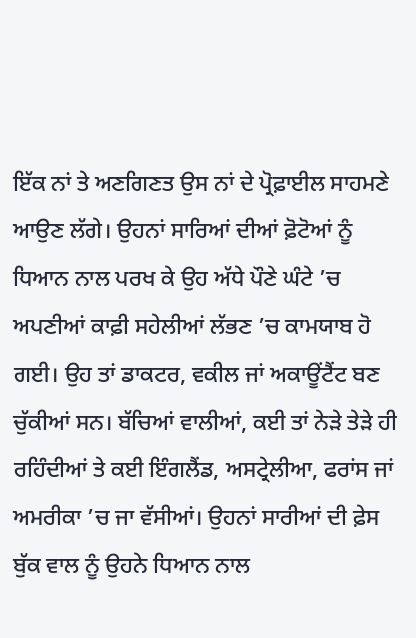ਇੱਕ ਨਾਂ ਤੇ ਅਣਗਿਣਤ ਉਸ ਨਾਂ ਦੇ ਪ੍ਰੋਫ਼ਾਈਲ ਸਾਹਮਣੇ ਆਉਣ ਲੱਗੇ। ਉਹਨਾਂ ਸਾਰਿਆਂ ਦੀਆਂ ਫ਼ੋਟੋਆਂ ਨੂੰ ਧਿਆਨ ਨਾਲ ਪਰਖ ਕੇ ਉਹ ਅੱਧੇ ਪੌਣੇ ਘੰਟੇ ’ਚ ਅਪਣੀਆਂ ਕਾਫ਼ੀ ਸਹੇਲੀਆਂ ਲੱਭਣ ’ਚ ਕਾਮਯਾਬ ਹੋ ਗਈ। ਉਹ ਤਾਂ ਡਾਕਟਰ, ਵਕੀਲ ਜਾਂ ਅਕਾਊਂਟੈਂਟ ਬਣ ਚੁੱਕੀਆਂ ਸਨ। ਬੱਚਿਆਂ ਵਾਲੀਆਂ, ਕਈ ਤਾਂ ਨੇੜੇ ਤੇੜੇ ਹੀ ਰਹਿੰਦੀਆਂ ਤੇ ਕਈ ਇੰਗਲੈਂਡ, ਅਸਟ੍ਰੇਲੀਆ, ਫਰਾਂਸ ਜਾਂ ਅਮਰੀਕਾ ’ਚ ਜਾ ਵੱਸੀਆਂ। ਉਹਨਾਂ ਸਾਰੀਆਂ ਦੀ ਫ਼ੇਸ ਬੁੱਕ ਵਾਲ ਨੂੰ ਉਹਨੇ ਧਿਆਨ ਨਾਲ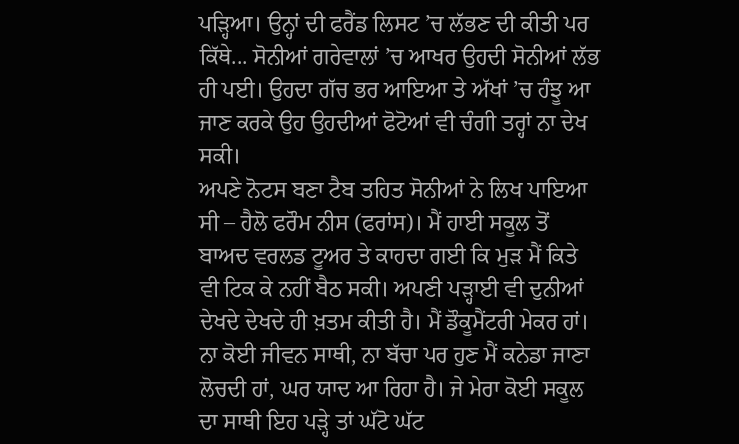ਪੜ੍ਹਿਆ। ਉਨ੍ਹਾਂ ਦੀ ਫਰੈਂਡ ਲਿਸਟ ’ਚ ਲੱਭਣ ਦੀ ਕੀਤੀ ਪਰ ਕਿੱਥੇ... ਸੋਨੀਆਂ ਗਰੇਵਾਲਾਂ ’ਚ ਆਖਰ ਉਹਦੀ ਸੋਨੀਆਂ ਲੱਭ ਹੀ ਪਈ। ਉਹਦਾ ਗੱਚ ਭਰ ਆਇਆ ਤੇ ਅੱਖਾਂ ’ਚ ਹੰਝੂ ਆ ਜਾਣ ਕਰਕੇ ਉਹ ਉਹਦੀਆਂ ਫੋਟੋਆਂ ਵੀ ਚੰਗੀ ਤਰ੍ਹਾਂ ਨਾ ਦੇਖ ਸਕੀ।
ਅਪਣੇ ਨੋਟਸ ਬਣਾ ਟੈਬ ਤਹਿਤ ਸੋਨੀਆਂ ਨੇ ਲਿਖ ਪਾਇਆ ਸੀ – ਹੈਲੋ ਫਰੌਮ ਨੀਸ (ਫਰਾਂਸ)। ਮੈਂ ਹਾਈ ਸਕੂਲ ਤੋਂ ਬਾਅਦ ਵਰਲਡ ਟੂਅਰ ਤੇ ਕਾਹਦਾ ਗਈ ਕਿ ਮੁੜ ਮੈਂ ਕਿਤੇ ਵੀ ਟਿਕ ਕੇ ਨਹੀਂ ਬੈਠ ਸਕੀ। ਅਪਣੀ ਪੜ੍ਹਾਈ ਵੀ ਦੁਨੀਆਂ ਦੇਖਦੇ ਦੇਖਦੇ ਹੀ ਖ਼ਤਮ ਕੀਤੀ ਹੈ। ਮੈਂ ਡੌਕੂਮੈਂਟਰੀ ਮੇਕਰ ਹਾਂ। ਨਾ ਕੋਈ ਜੀਵਨ ਸਾਥੀ, ਨਾ ਬੱਚਾ ਪਰ ਹੁਣ ਮੈਂ ਕਨੇਡਾ ਜਾਣਾ ਲੋਚਦੀ ਹਾਂ, ਘਰ ਯਾਦ ਆ ਰਿਹਾ ਹੈ। ਜੇ ਮੇਰਾ ਕੋਈ ਸਕੂਲ ਦਾ ਸਾਥੀ ਇਹ ਪੜ੍ਹੇ ਤਾਂ ਘੱਟੋ ਘੱਟ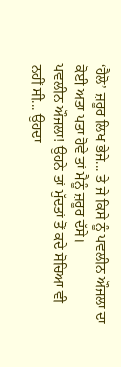‘ਹੈਲੋ’ ਜ਼ਰੂਰ ਲਿਖ ਭੇਜੇ... ਤੇ ਜੇ ਕਿਸੇ ਨੂੰ ਪਵਲੀਨ ਔਜਲਾ ਦਾ ਕੋਈ ਅਤਾ ਪਤਾ ਹੋਵੇ ਤਾਂ ਮੈਨੂੰ ਜ਼ਰੂਰ ਦੱਸੇ।
ਪਵਲੀਨ ਔਜਲਾ! ਉਹਨੇ ਤਾਂ ਮੁੱਦਤਾਂ ਤੋਂ ਕਦੇ ਸੋਚਿਆ ਵੀ ਨਹੀਂ ਸੀ... ਉਹਦਾ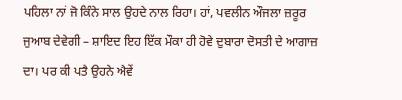ਪਹਿਲਾ ਨਾਂ ਜੋ ਕਿੰਨੇ ਸਾਲ ਉਹਦੇ ਨਾਲ ਰਿਹਾ। ਹਾਂ, ਪਵਲੀਨ ਔਜਲਾ ਜ਼ਰੂਰ ਜੁਆਬ ਦੇਵੇਗੀ – ਸ਼ਾਇਦ ਇਹ ਇੱਕ ਮੌਕਾ ਹੀ ਹੋਵੇ ਦੁਬਾਰਾ ਦੋਸਤੀ ਦੇ ਆਗਾਜ਼ ਦਾ। ਪਰ ਕੀ ਪਤੈ ਉਹਨੇ ਐਵੇਂ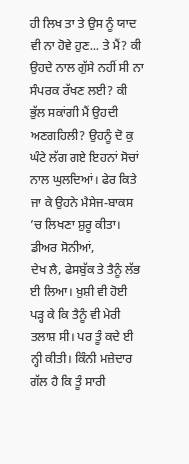ਹੀ ਲਿਖ ਤਾ ਤੇ ਉਸ ਨੂੰ ਯਾਦ ਵੀ ਨਾ ਹੋਵੇ ਹੁਣ... ਤੇ ਮੈਂ? ਕੀ ਉਹਦੇ ਨਾਲ ਗੁੱਸੇ ਨਹੀਂ ਸੀ ਨਾ ਸੰਪਰਕ ਰੱਖਣ ਲਈ? ਕੀ ਭੁੱਲ ਸਕਾਂਗੀ ਮੈਂ ਉਹਦੀ ਅਣਗਹਿਲੀ? ਉਹਨੂੰ ਦੋ ਕੁ ਘੰਟੇ ਲੱਗ ਗਏ ਇਹਨਾਂ ਸੋਚਾਂ ਨਾਲ ਘੁਲਦਿਆਂ। ਫੇਰ ਕਿਤੇ ਜਾ ਕੇ ਉਹਨੇ ਮੈਸੇਜ-ਬਾਕਸ ’ਚ ਲਿਖਣਾ ਸ਼ੁਰੂ ਕੀਤਾ।
ਡੀਅਰ ਸੋਨੀਆਂ,
ਦੇਖ ਲੈ, ਫੇਸਬੁੱਕ ਤੇ ਤੈਨੂੰ ਲੱਭ ਈ ਲਿਆ। ਖ਼ੁਸ਼ੀ ਵੀ ਹੋਈ ਪੜ੍ਹ ਕੇ ਕਿ ਤੈਨੂੰ ਵੀ ਮੇਰੀ ਤਲਾਸ਼ ਸੀ। ਪਰ ਤੂੰ ਕਦੇ ਈ ਨ੍ਹੀ ਕੀਤੀ। ਕਿੰਨੀ ਮਜ਼ੇਦਾਰ ਗੱਲ ਹੈ ਕਿ ਤੂੰ ਸਾਰੀ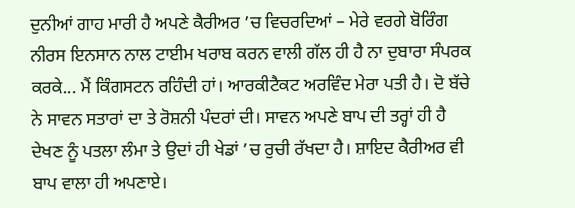ਦੁਨੀਆਂ ਗਾਹ ਮਾਰੀ ਹੈ ਅਪਣੇ ਕੈਰੀਅਰ ’ਚ ਵਿਚਰਦਿਆਂ – ਮੇਰੇ ਵਰਗੇ ਬੋਰਿੰਗ ਨੀਰਸ ਇਨਸਾਨ ਨਾਲ ਟਾਈਮ ਖਰਾਬ ਕਰਨ ਵਾਲੀ ਗੱਲ ਹੀ ਹੈ ਨਾ ਦੁਬਾਰਾ ਸੰਪਰਕ ਕਰਕੇ... ਮੈਂ ਕਿੰਗਸਟਨ ਰਹਿੰਦੀ ਹਾਂ। ਆਰਕੀਟੈਕਟ ਅਰਵਿੰਦ ਮੇਰਾ ਪਤੀ ਹੈ। ਦੋ ਬੱਚੇ ਨੇ ਸਾਵਨ ਸਤਾਰਾਂ ਦਾ ਤੇ ਰੋਸ਼ਨੀ ਪੰਦਰਾਂ ਦੀ। ਸਾਵਨ ਅਪਣੇ ਬਾਪ ਦੀ ਤਰ੍ਹਾਂ ਹੀ ਹੈ ਦੇਖਣ ਨੂੰ ਪਤਲਾ ਲੰਮਾ ਤੇ ਉਦਾਂ ਹੀ ਖੇਡਾਂ ’ਚ ਰੁਚੀ ਰੱਖਦਾ ਹੈ। ਸ਼ਾਇਦ ਕੈਰੀਅਰ ਵੀ ਬਾਪ ਵਾਲਾ ਹੀ ਅਪਣਾਏ।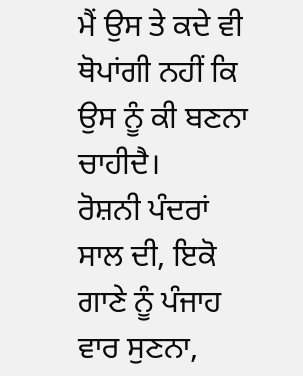ਮੈਂ ਉਸ ਤੇ ਕਦੇ ਵੀ ਥੋਪਾਂਗੀ ਨਹੀਂ ਕਿ ਉਸ ਨੂੰ ਕੀ ਬਣਨਾ ਚਾਹੀਦੈ।
ਰੋਸ਼ਨੀ ਪੰਦਰਾਂ ਸਾਲ ਦੀ, ਇਕੋ ਗਾਣੇ ਨੂੰ ਪੰਜਾਹ ਵਾਰ ਸੁਣਨਾ,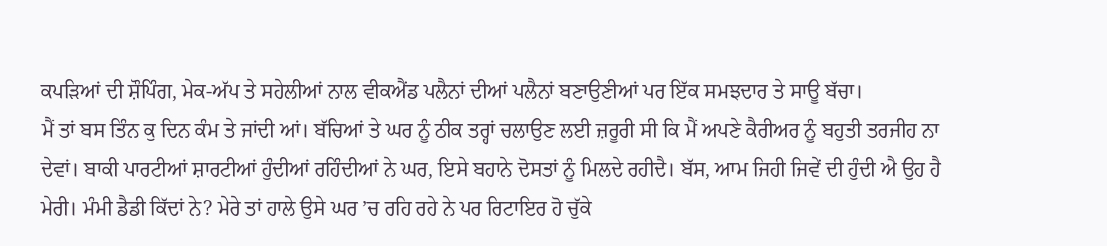ਕਪੜਿਆਂ ਦੀ ਸ਼ੌਪਿੰਗ, ਮੇਕ-ਅੱਪ ਤੇ ਸਹੇਲੀਆਂ ਨਾਲ ਵੀਕਐਂਡ ਪਲੈਨਾਂ ਦੀਆਂ ਪਲੈਨਾਂ ਬਣਾਉਣੀਆਂ ਪਰ ਇੱਕ ਸਮਝਦਾਰ ਤੇ ਸਾਊ ਬੱਚਾ।
ਮੈਂ ਤਾਂ ਬਸ ਤਿੰਨ ਕੁ ਦਿਨ ਕੰਮ ਤੇ ਜਾਂਦੀ ਆਂ। ਬੱਚਿਆਂ ਤੇ ਘਰ ਨੂੰ ਠੀਕ ਤਰ੍ਹਾਂ ਚਲਾਉਣ ਲਈ ਜ਼ਰੂਰੀ ਸੀ ਕਿ ਮੈਂ ਅਪਣੇ ਕੈਰੀਅਰ ਨੂੰ ਬਹੁਤੀ ਤਰਜੀਹ ਨਾ ਦੇਵਾਂ। ਬਾਕੀ ਪਾਰਟੀਆਂ ਸ਼ਾਰਟੀਆਂ ਹੁੰਦੀਆਂ ਰਹਿੰਦੀਆਂ ਨੇ ਘਰ, ਇਸੇ ਬਹਾਨੇ ਦੋਸਤਾਂ ਨੂੰ ਮਿਲਦੇ ਰਹੀਦੈ। ਬੱਸ, ਆਮ ਜਿਹੀ ਜਿਵੇਂ ਦੀ ਹੁੰਦੀ ਐ ਉਹ ਹੈ ਮੇਰੀ। ਮੰਮੀ ਡੈਡੀ ਕਿੱਦਾਂ ਨੇ? ਮੇਰੇ ਤਾਂ ਹਾਲੇ ਉਸੇ ਘਰ ’ਚ ਰਹਿ ਰਹੇ ਨੇ ਪਰ ਰਿਟਾਇਰ ਹੋ ਚੁੱਕੇ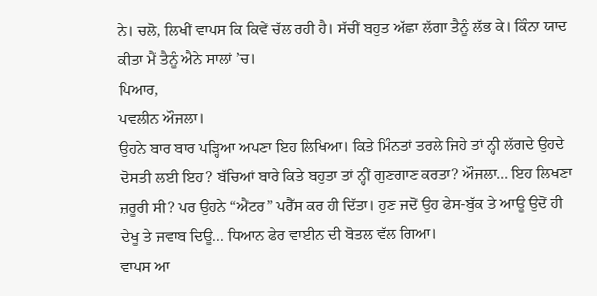ਨੇ। ਚਲੋ, ਲਿਖੀਂ ਵਾਪਸ ਕਿ ਕਿਵੇਂ ਚੱਲ ਰਹੀ ਹੈ। ਸੱਚੀਂ ਬਹੁਤ ਅੱਛਾ ਲੱਗਾ ਤੈਨੂੰ ਲੱਭ ਕੇ। ਕਿੰਨਾ ਯਾਦ ਕੀਤਾ ਮੈਂ ਤੈਨੂੰ ਐਨੇ ਸਾਲਾਂ ’ਚ।
ਪਿਆਰ,
ਪਵਲੀਨ ਔਜਲਾ।
ਉਹਨੇ ਬਾਰ ਬਾਰ ਪੜ੍ਹਿਆ ਅਪਣਾ ਇਹ ਲਿਖਿਆ। ਕਿਤੇ ਮਿੰਨਤਾਂ ਤਰਲੇ ਜਿਹੇ ਤਾਂ ਨ੍ਹੀ ਲੱਗਦੇ ਉਹਦੇ ਦੋਸਤੀ ਲਈ ਇਹ? ਬੱਚਿਆਂ ਬਾਰੇ ਕਿਤੇ ਬਹੁਤਾ ਤਾਂ ਨ੍ਹੀਂ ਗੁਣਗਾਣ ਕਰਤਾ? ਔਜਲਾ... ਇਹ ਲਿਖਣਾ ਜ਼ਰੂਰੀ ਸੀ? ਪਰ ਉਹਨੇ “ਐਂਟਰ” ਪਰੈੱਸ ਕਰ ਹੀ ਦਿੱਤਾ। ਹੁਣ ਜਦੋਂ ਉਹ ਫੇਸ-ਬੁੱਕ ਤੇ ਆਊ ਉਦੋਂ ਹੀ ਦੇਖੂ ਤੇ ਜਵਾਬ ਦਿਊ... ਧਿਆਨ ਫੇਰ ਵਾਈਨ ਦੀ ਬੋਤਲ ਵੱਲ ਗਿਆ।
ਵਾਪਸ ਆ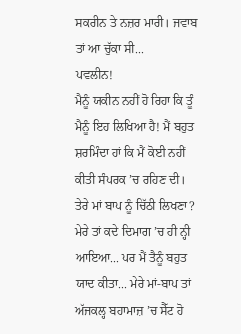ਸਕਰੀਨ ਤੇ ਨਜ਼ਰ ਮਾਰੀ। ਜਵਾਬ ਤਾਂ ਆ ਚੁੱਕਾ ਸੀ...
ਪਵਲੀਨ!
ਮੈਨੂੰ ਯਕੀਨ ਨਹੀਂ ਹੋ ਰਿਹਾ ਕਿ ਤੂੰ ਮੈਨੂੰ ਇਹ ਲਿਖਿਆ ਹੈ! ਮੈਂ ਬਹੁਤ ਸ਼ਰਮਿੰਦਾ ਹਾਂ ਕਿ ਮੈਂ ਕੋਈ ਨਹੀਂ ਕੀਤੀ ਸੰਪਰਕ ’ਚ ਰਹਿਣ ਦੀ। ਤੇਰੇ ਮਾਂ ਬਾਪ ਨੂੰ ਚਿੱਠੀ ਲਿਖਣਾ? ਮੇਰੇ ਤਾਂ ਕਦੇ ਦਿਮਾਗ ’ਚ ਹੀ ਨ੍ਹੀ ਆਇਆ... ਪਰ ਮੈਂ ਤੈਨੂੰ ਬਹੁਤ ਯਾਦ ਕੀਤਾ... ਮੇਰੇ ਮਾਂ-ਬਾਪ ਤਾਂ ਅੱਜਕਲ੍ਹ ਬਹਾਮਾਜ਼ ’ਚ ਸੈੱਟ ਹੋ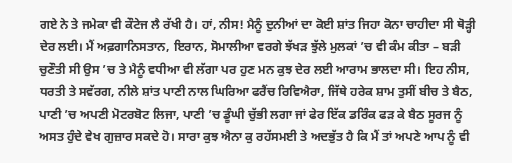ਗਏ ਨੇ ਤੇ ਜਮੇਕਾ ਵੀ ਕੌਟੇਜ ਲੈ ਰੱਖੀ ਹੈ। ਹਾਂ, ਨੀਸ! ਮੈਨੂੰ ਦੁਨੀਆਂ ਦਾ ਕੋਈ ਸ਼ਾਂਤ ਜਿਹਾ ਕੋਨਾ ਚਾਹੀਦਾ ਸੀ ਥੋੜ੍ਹੀ ਦੇਰ ਲਈ। ਮੈਂ ਅਫ਼ਗਾਨਿਸਤਾਨ, ਇਰਾਨ, ਸੋਮਾਲੀਆ ਵਰਗੇ ਝੱਖੜ ਝੁੱਲੇ ਮੁਲਕਾਂ ’ਚ ਵੀ ਕੰਮ ਕੀਤਾ – ਬੜੀ ਚੁਣੌਤੀ ਸੀ ਉਸ ’ਚ ਤੇ ਮੈਨੂੰ ਵਧੀਆ ਵੀ ਲੱਗਾ ਪਰ ਹੁਣ ਮਨ ਕੁਝ ਦੇਰ ਲਈ ਆਰਾਮ ਭਾਲਦਾ ਸੀ। ਇਹ ਨੀਸ, ਧਰਤੀ ਤੇ ਸਵੱਰਗ, ਨੀਲੇ ਸ਼ਾਂਤ ਪਾਣੀ ਨਾਲ ਘਿਰਿਆ ਫਰੈਂਚ ਰਿਵਿਐਰਾ, ਜਿੱਥੇ ਹਰੇਕ ਸ਼ਾਮ ਤੁਸੀਂ ਬੀਚ ਤੇ ਬੈਠ, ਪਾਣੀ ’ਚ ਅਪਣੀ ਮੋਟਰਬੋਟ ਲਿਜਾ, ਪਾਣੀ ’ਚ ਡੂੰਘੀ ਚੁੱਭੀ ਲਗਾ ਜਾਂ ਫੇਰ ਇੱਕ ਡਰਿੰਕ ਫੜ ਕੇ ਬੈਠ ਸੂਰਜ ਨੂੰ ਅਸਤ ਹੁੰਦੇ ਵੇਖ ਗੁਜ਼ਾਰ ਸਕਦੇ ਹੋ। ਸਾਰਾ ਕੁਝ ਐਨਾ ਕੁ ਰਹੱਸਮਈ ਤੇ ਅਦਭੁੱਤ ਹੈ ਕਿ ਮੈਂ ਤਾਂ ਅਪਣੇ ਆਪ ਨੂੰ ਵੀ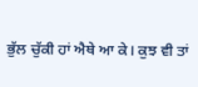ਭੁੱਲ ਚੁੱਕੀ ਹਾਂ ਐਥੇ ਆ ਕੇ। ਕੁਝ ਵੀ ਤਾਂ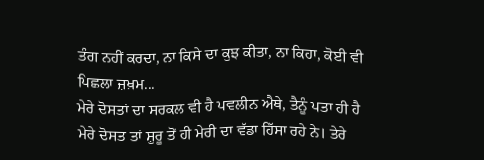ਤੰਗ ਨਹੀਂ ਕਰਦਾ, ਨਾ ਕਿਸੇ ਦਾ ਕੁਝ ਕੀਤਾ, ਨਾ ਕਿਹਾ, ਕੋਈ ਵੀ ਪਿਛਲਾ ਜ਼ਖ਼ਮ...
ਮੇਰੇ ਦੋਸਤਾਂ ਦਾ ਸਰਕਲ ਵੀ ਹੈ ਪਵਲੀਨ ਐਥੇ, ਤੈਨੂੰ ਪਤਾ ਹੀ ਹੈ ਮੇਰੇ ਦੋਸਤ ਤਾਂ ਸ਼ੁਰੂ ਤੋਂ ਹੀ ਮੇਰੀ ਦਾ ਵੱਡਾ ਹਿੱਸਾ ਰਹੇ ਨੇ। ਤੇਰੇ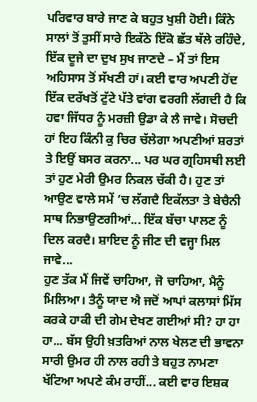ਪਰਿਵਾਰ ਬਾਰੇ ਜਾਣ ਕੇ ਬਹੁਤ ਖੁਸ਼ੀ ਹੋਈ। ਕਿੰਨੇ ਸਾਲਾਂ ਤੋਂ ਤੁਸੀਂ ਸਾਰੇ ਇਕੱਠੇ ਇੱਕੋ ਛੱਤ ਥੱਲੇ ਰਹਿੰਦੇ, ਇੱਕ ਦੂਜੇ ਦਾ ਦੁਖ ਸੁਖ ਜਾਣਦੇ – ਮੈਂ ਤਾਂ ਇਸ ਅਹਿਸਾਸ ਤੋਂ ਸੱਖਣੀ ਹਾਂ। ਕਈ ਵਾਰ ਅਪਣੀ ਹੋਂਦ ਇੱਕ ਦਰੱਖਤੋਂ ਟੁੱਟੇ ਪੱਤੇ ਵਾਂਗ ਵਰਗੀ ਲੱਗਦੀ ਹੈ ਕਿ ਹਵਾ ਜਿੱਧਰ ਨੂੰ ਮਰਜ਼ੀ ਉਡਾ ਕੇ ਲੈ ਜਾਵੇ। ਸੋਚਦੀ ਹਾਂ ਇਹ ਕਿੰਨੀ ਕੁ ਚਿਰ ਚੱਲੇਗਾ ਅਪਣੀਆਂ ਸ਼ਰਤਾਂ ਤੇ ਇਉਂ ਬਸਰ ਕਰਨਾ... ਪਰ ਘਰ ਗ੍ਰਹਿਸਥੀ ਲਈ ਤਾਂ ਹੁਣ ਮੇਰੀ ਉਮਰ ਨਿਕਲ ਚੱਕੀ ਹੈ। ਹੁਣ ਤਾਂ ਆਉਣ ਵਾਲੇ ਸਮੇਂ ’ਚ ਲੱਗਦੈ ਇਕੱਲਤਾ ਤੇ ਬੇਚੈਨੀ ਸਾਥ ਨਿਭਾਉਣਗੀਆਂ... ਇੱਕ ਬੱਚਾ ਪਾਲਣ ਨੂੰ ਦਿਲ ਕਰਦੈ। ਸ਼ਾਇਦ ਨੂੰ ਜੀਣ ਦੀ ਵਜ੍ਹਾ ਮਿਲ ਜਾਵੇ...
ਹੁਣ ਤੱਕ ਮੈਂ ਜਿਵੇਂ ਚਾਹਿਆ, ਜੋ ਚਾਹਿਆ, ਮੈਨੂੰ ਮਿਲਿਆ। ਤੈਨੂੰ ਯਾਦ ਐ ਜਦੋਂ ਆਪਾਂ ਕਲਾਸਾਂ ਮਿੱਸ ਕਰਕੇ ਹਾਕੀ ਦੀ ਗੇਮ ਦੇਖਣ ਗਈਆਂ ਸੀ? ਹਾ ਹਾ ਹਾ... ਬੱਸ ਉਹੀ ਖ਼ਤਰਿਆਂ ਨਾਲ ਖੇਲਣ ਦੀ ਭਾਵਨਾ ਸਾਰੀ ਉਮਰ ਹੀ ਨਾਲ ਰਹੀ ਤੇ ਬਹੁਤ ਨਾਮਣਾ ਖੱਟਿਆ ਅਪਣੇ ਕੰਮ ਰਾਹੀਂ... ਕਈ ਵਾਰ ਇਸ਼ਕ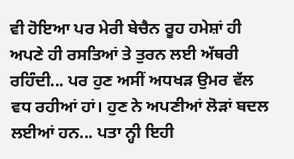ਵੀ ਹੋਇਆ ਪਰ ਮੇਰੀ ਬੇਚੈਨ ਰੂਹ ਹਮੇਸ਼ਾਂ ਹੀ ਅਪਣੇ ਹੀ ਰਸਤਿਆਂ ਤੇ ਤੁਰਨ ਲਈ ਅੱਥਰੀ ਰਹਿੰਦੀ... ਪਰ ਹੁਣ ਅਸੀਂ ਅਧਖੜ ਉਮਰ ਵੱਲ ਵਧ ਰਹੀਆਂ ਹਾਂ। ਹੁਣ ਨੇ ਅਪਣੀਆਂ ਲੋੜਾਂ ਬਦਲ ਲਈਆਂ ਹਨ... ਪਤਾ ਨ੍ਹੀ ਇਹੀ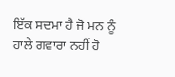ਇੱਕ ਸਦਮਾ ਹੈ ਜੋ ਮਨ ਨੂੰ ਹਾਲੇ ਗਵਾਰਾ ਨਹੀਂ ਹੋ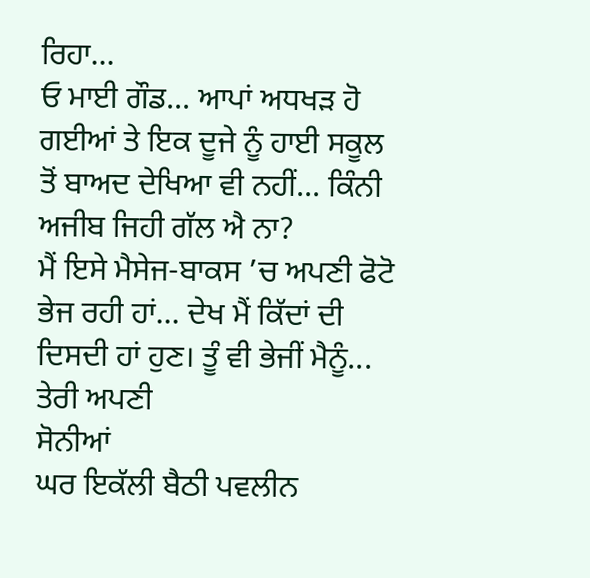ਰਿਹਾ...
ਓ ਮਾਈ ਗੌਡ... ਆਪਾਂ ਅਧਖੜ ਹੋ ਗਈਆਂ ਤੇ ਇਕ ਦੂਜੇ ਨੂੰ ਹਾਈ ਸਕੂਲ ਤੋਂ ਬਾਅਦ ਦੇਖਿਆ ਵੀ ਨਹੀਂ... ਕਿੰਨੀ ਅਜੀਬ ਜਿਹੀ ਗੱਲ ਐ ਨਾ?
ਮੈਂ ਇਸੇ ਮੈਸੇਜ-ਬਾਕਸ ’ਚ ਅਪਣੀ ਫੋਟੋ ਭੇਜ ਰਹੀ ਹਾਂ... ਦੇਖ ਮੈਂ ਕਿੱਦਾਂ ਦੀ ਦਿਸਦੀ ਹਾਂ ਹੁਣ। ਤੂੰ ਵੀ ਭੇਜੀਂ ਮੈਨੂੰ...
ਤੇਰੀ ਅਪਣੀ
ਸੋਨੀਆਂ
ਘਰ ਇਕੱਲੀ ਬੈਠੀ ਪਵਲੀਨ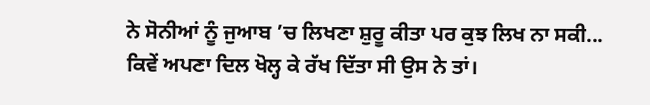ਨੇ ਸੋਨੀਆਂ ਨੂੰ ਜੁਆਬ ’ਚ ਲਿਖਣਾ ਸ਼ੁਰੂ ਕੀਤਾ ਪਰ ਕੁਝ ਲਿਖ ਨਾ ਸਕੀ... ਕਿਵੇਂ ਅਪਣਾ ਦਿਲ ਖੋਲ੍ਹ ਕੇ ਰੱਖ ਦਿੱਤਾ ਸੀ ਉਸ ਨੇ ਤਾਂ।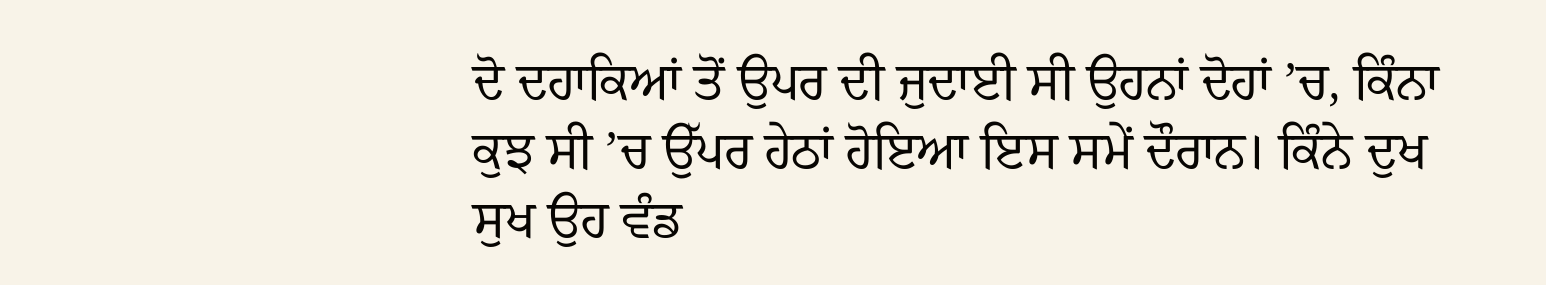ਦੋ ਦਹਾਕਿਆਂ ਤੋਂ ਉਪਰ ਦੀ ਜੁਦਾਈ ਸੀ ਉਹਨਾਂ ਦੋਹਾਂ ’ਚ, ਕਿੰਨਾ ਕੁਝ ਸੀ ’ਚ ਉੱਪਰ ਹੇਠਾਂ ਹੋਇਆ ਇਸ ਸਮੇਂ ਦੌਰਾਨ। ਕਿੰਨੇ ਦੁਖ ਸੁਖ ਉਹ ਵੰਡ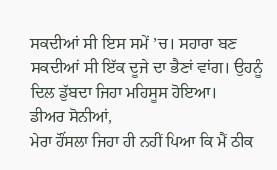ਸਕਦੀਆਂ ਸੀ ਇਸ ਸਮੇਂ ’ਚ। ਸਹਾਰਾ ਬਣ ਸਕਦੀਆਂ ਸੀ ਇੱਕ ਦੂਜੇ ਦਾ ਭੈਣਾਂ ਵਾਂਗ। ਉਹਨੂੰ ਦਿਲ ਡੁੱਬਦਾ ਜਿਹਾ ਮਹਿਸੂਸ ਹੋਇਆ।
ਡੀਅਰ ਸੋਨੀਆਂ,
ਮੇਰਾ ਹੌਂਸਲਾ ਜਿਹਾ ਹੀ ਨਹੀਂ ਪਿਆ ਕਿ ਮੈਂ ਠੀਕ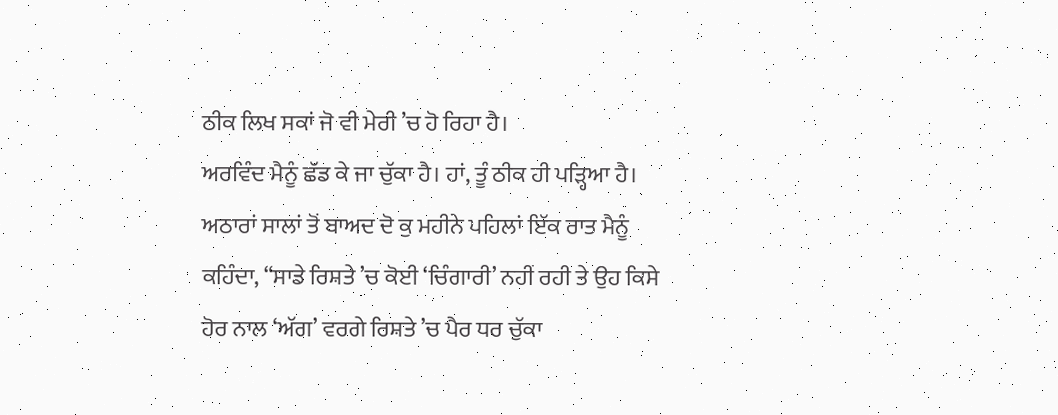ਠੀਕ ਲਿਖ ਸਕਾਂ ਜੋ ਵੀ ਮੇਰੀ ’ਚ ਹੋ ਰਿਹਾ ਹੈ।
ਅਰਵਿੰਦ ਮੈਨੂੰ ਛੱਡ ਕੇ ਜਾ ਚੁੱਕਾ ਹੈ। ਹਾਂ, ਤੂੰ ਠੀਕ ਹੀ ਪੜ੍ਹਿਆ ਹੈ। ਅਠਾਰਾਂ ਸਾਲਾਂ ਤੋਂ ਬਾਅਦ ਦੋ ਕੁ ਮਹੀਨੇ ਪਹਿਲਾਂ ਇੱਕ ਰਾਤ ਮੈਨੂੰ ਕਹਿੰਦਾ, “ਸਾਡੇ ਰਿਸ਼ਤੇ ’ਚ ਕੋਈ ‘ਚਿੰਗਾਰੀ’ ਨਹੀਂ ਰਹੀ ਤੇ ਉਹ ਕਿਸੇ ਹੋਰ ਨਾਲ ‘ਅੱਗ’ ਵਰਗੇ ਰਿਸ਼ਤੇ ’ਚ ਪੈਰ ਧਰ ਚੁੱਕਾ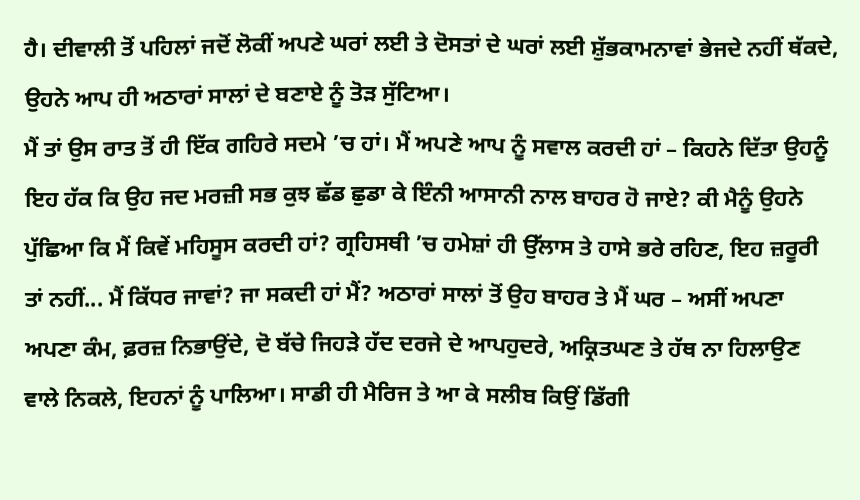ਹੈ। ਦੀਵਾਲੀ ਤੋਂ ਪਹਿਲਾਂ ਜਦੋਂ ਲੋਕੀਂ ਅਪਣੇ ਘਰਾਂ ਲਈ ਤੇ ਦੋਸਤਾਂ ਦੇ ਘਰਾਂ ਲਈ ਸ਼ੁੱਭਕਾਮਨਾਵਾਂ ਭੇਜਦੇ ਨਹੀਂ ਥੱਕਦੇ, ਉਹਨੇ ਆਪ ਹੀ ਅਠਾਰਾਂ ਸਾਲਾਂ ਦੇ ਬਣਾਏ ਨੂੰ ਤੋੜ ਸੁੱਟਿਆ।
ਮੈਂ ਤਾਂ ਉਸ ਰਾਤ ਤੋਂ ਹੀ ਇੱਕ ਗਹਿਰੇ ਸਦਮੇ ’ਚ ਹਾਂ। ਮੈਂ ਅਪਣੇ ਆਪ ਨੂੰ ਸਵਾਲ ਕਰਦੀ ਹਾਂ – ਕਿਹਨੇ ਦਿੱਤਾ ਉਹਨੂੰ ਇਹ ਹੱਕ ਕਿ ਉਹ ਜਦ ਮਰਜ਼ੀ ਸਭ ਕੁਝ ਛੱਡ ਛੁਡਾ ਕੇ ਇੰਨੀ ਆਸਾਨੀ ਨਾਲ ਬਾਹਰ ਹੋ ਜਾਏ? ਕੀ ਮੈਨੂੰ ਉਹਨੇ ਪੁੱਛਿਆ ਕਿ ਮੈਂ ਕਿਵੇਂ ਮਹਿਸੂਸ ਕਰਦੀ ਹਾਂ? ਗ੍ਰਹਿਸਥੀ ’ਚ ਹਮੇਸ਼ਾਂ ਹੀ ਉੱਲਾਸ ਤੇ ਹਾਸੇ ਭਰੇ ਰਹਿਣ, ਇਹ ਜ਼ਰੂਰੀ ਤਾਂ ਨਹੀਂ... ਮੈਂ ਕਿੱਧਰ ਜਾਵਾਂ? ਜਾ ਸਕਦੀ ਹਾਂ ਮੈਂ? ਅਠਾਰਾਂ ਸਾਲਾਂ ਤੋਂ ਉਹ ਬਾਹਰ ਤੇ ਮੈਂ ਘਰ – ਅਸੀਂ ਅਪਣਾ ਅਪਣਾ ਕੰਮ, ਫ਼ਰਜ਼ ਨਿਭਾਉਂਦੇ, ਦੋ ਬੱਚੇ ਜਿਹੜੇ ਹੱਦ ਦਰਜੇ ਦੇ ਆਪਹੁਦਰੇ, ਅਕ੍ਰਿਤਘਣ ਤੇ ਹੱਥ ਨਾ ਹਿਲਾਉਣ ਵਾਲੇ ਨਿਕਲੇ, ਇਹਨਾਂ ਨੂੰ ਪਾਲਿਆ। ਸਾਡੀ ਹੀ ਮੈਰਿਜ ਤੇ ਆ ਕੇ ਸਲੀਬ ਕਿਉਂ ਡਿੱਗੀ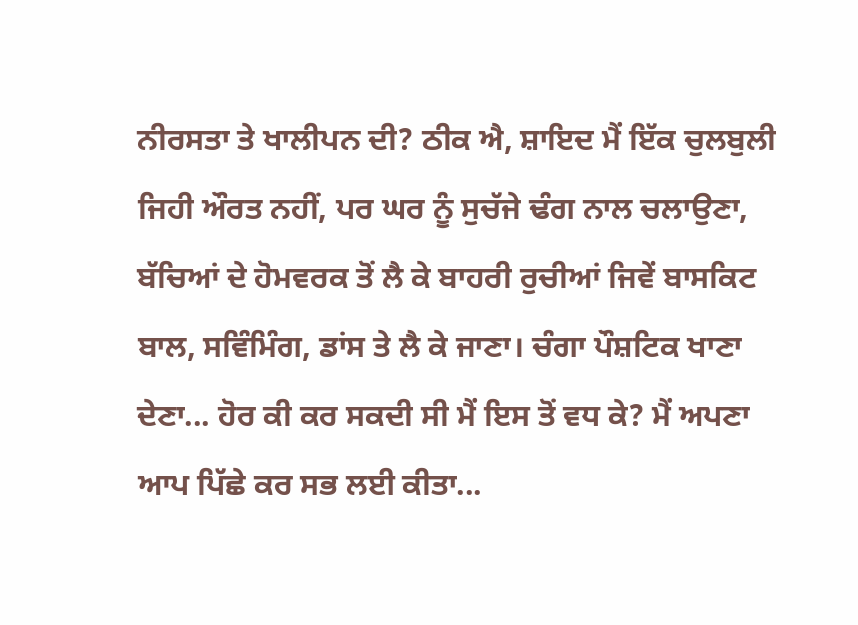ਨੀਰਸਤਾ ਤੇ ਖਾਲੀਪਨ ਦੀ? ਠੀਕ ਐ, ਸ਼ਾਇਦ ਮੈਂ ਇੱਕ ਚੁਲਬੁਲੀ ਜਿਹੀ ਔਰਤ ਨਹੀਂ, ਪਰ ਘਰ ਨੂੰ ਸੁਚੱਜੇ ਢੰਗ ਨਾਲ ਚਲਾਉਣਾ, ਬੱਚਿਆਂ ਦੇ ਹੋਮਵਰਕ ਤੋਂ ਲੈ ਕੇ ਬਾਹਰੀ ਰੁਚੀਆਂ ਜਿਵੇਂ ਬਾਸਕਿਟ ਬਾਲ, ਸਵਿੰਮਿੰਗ, ਡਾਂਸ ਤੇ ਲੈ ਕੇ ਜਾਣਾ। ਚੰਗਾ ਪੌਸ਼ਟਿਕ ਖਾਣਾ ਦੇਣਾ... ਹੋਰ ਕੀ ਕਰ ਸਕਦੀ ਸੀ ਮੈਂ ਇਸ ਤੋਂ ਵਧ ਕੇ? ਮੈਂ ਅਪਣਾ ਆਪ ਪਿੱਛੇ ਕਰ ਸਭ ਲਈ ਕੀਤਾ...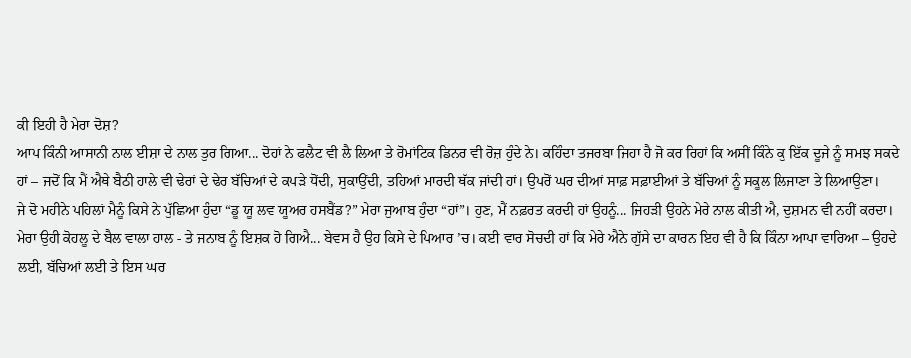ਕੀ ਇਹੀ ਹੈ ਮੇਰਾ ਦੋਸ਼?
ਆਪ ਕਿੰਨੀ ਆਸਾਨੀ ਨਾਲ ਈਸ਼ਾ ਦੇ ਨਾਲ ਤੁਰ ਗਿਆ... ਦੋਹਾਂ ਨੇ ਫਲੈਟ ਵੀ ਲੈ ਲਿਆ ਤੇ ਰੋਮਾਂਟਿਕ ਡਿਨਰ ਵੀ ਰੋਜ਼ ਹੁੰਦੇ ਨੇ। ਕਹਿੰਦਾ ਤਜਰਬਾ ਜਿਹਾ ਹੈ ਜੋ ਕਰ ਰਿਹਾਂ ਕਿ ਅਸੀਂ ਕਿੰਨੇ ਕੁ ਇੱਕ ਦੂਜੇ ਨੂੰ ਸਮਝ ਸਕਦੇ ਹਾਂ – ਜਦੋਂ ਕਿ ਮੈਂ ਐਥੇ ਬੈਠੀ ਹਾਲੇ ਵੀ ਢੇਰਾਂ ਦੇ ਢੇਰ ਬੱਚਿਆਂ ਦੇ ਕਪੜੇ ਧੋਂਦੀ, ਸੁਕਾਉਂਦੀ, ਤਹਿਆਂ ਮਾਰਦੀ ਥੱਕ ਜਾਂਦੀ ਹਾਂ। ਉਪਰੋਂ ਘਰ ਦੀਆਂ ਸਾਫ਼ ਸਫ਼ਾਈਆਂ ਤੇ ਬੱਚਿਆਂ ਨੂੰ ਸਕੂਲ ਲਿਜਾਣਾ ਤੇ ਲਿਆਉਣਾ।
ਜੇ ਦੋ ਮਹੀਨੇ ਪਹਿਲਾਂ ਮੈਨੂੰ ਕਿਸੇ ਨੇ ਪੁੱਛਿਆ ਹੁੰਦਾ “ਡੂ ਯੂ ਲਵ ਯੂਅਰ ਹਸਬੈਂਡ?” ਮੇਰਾ ਜੁਆਬ ਹੁੰਦਾ “ਹਾਂ”। ਹੁਣ, ਮੈਂ ਨਫ਼ਰਤ ਕਰਦੀ ਹਾਂ ਉਹਨੂੰ... ਜਿਹੜੀ ਉਹਨੇ ਮੇਰੇ ਨਾਲ ਕੀਤੀ ਐ, ਦੁਸ਼ਮਨ ਵੀ ਨਹੀਂ ਕਰਦਾ।
ਮੇਰਾ ਉਹੀ ਕੋਹਲੂ ਦੇ ਬੈਲ ਵਾਲਾ ਹਾਲ - ਤੇ ਜਨਾਬ ਨੂੰ ਇਸ਼ਕ ਹੋ ਗਿਐ... ਬੇਵਸ ਹੈ ਉਹ ਕਿਸੇ ਦੇ ਪਿਆਰ ’ਚ। ਕਈ ਵਾਰ ਸੋਚਦੀ ਹਾਂ ਕਿ ਮੇਰੇ ਐਨੇ ਗੁੱਸੇ ਦਾ ਕਾਰਨ ਇਹ ਵੀ ਹੈ ਕਿ ਕਿੰਨਾ ਆਪਾ ਵਾਰਿਆ – ਉਹਦੇ ਲਈ, ਬੱਚਿਆਂ ਲਈ ਤੇ ਇਸ ਘਰ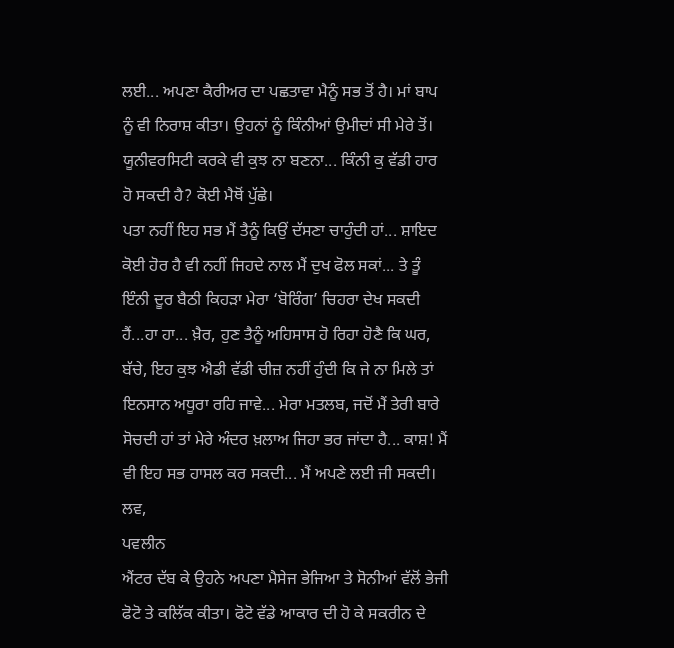ਲਈ... ਅਪਣਾ ਕੈਰੀਅਰ ਦਾ ਪਛਤਾਵਾ ਮੈਨੂੰ ਸਭ ਤੋਂ ਹੈ। ਮਾਂ ਬਾਪ ਨੂੰ ਵੀ ਨਿਰਾਸ਼ ਕੀਤਾ। ਉਹਨਾਂ ਨੂੰ ਕਿੰਨੀਆਂ ਉਮੀਦਾਂ ਸੀ ਮੇਰੇ ਤੋਂ। ਯੂਨੀਵਰਸਿਟੀ ਕਰਕੇ ਵੀ ਕੁਝ ਨਾ ਬਣਨਾ... ਕਿੰਨੀ ਕੁ ਵੱਡੀ ਹਾਰ ਹੋ ਸਕਦੀ ਹੈ? ਕੋਈ ਮੈਥੋਂ ਪੁੱਛੇ।
ਪਤਾ ਨਹੀਂ ਇਹ ਸਭ ਮੈਂ ਤੈਨੂੰ ਕਿਉਂ ਦੱਸਣਾ ਚਾਹੁੰਦੀ ਹਾਂ... ਸ਼ਾਇਦ ਕੋਈ ਹੋਰ ਹੈ ਵੀ ਨਹੀਂ ਜਿਹਦੇ ਨਾਲ ਮੈਂ ਦੁਖ ਫੋਲ ਸਕਾਂ... ਤੇ ਤੂੰ ਇੰਨੀ ਦੂਰ ਬੈਠੀ ਕਿਹੜਾ ਮੇਰਾ ‘ਬੋਰਿੰਗ’ ਚਿਹਰਾ ਦੇਖ ਸਕਦੀ ਹੈਂ...ਹਾ ਹਾ... ਖ਼ੈਰ, ਹੁਣ ਤੈਨੂੰ ਅਹਿਸਾਸ ਹੋ ਰਿਹਾ ਹੋਣੈ ਕਿ ਘਰ, ਬੱਚੇ, ਇਹ ਕੁਝ ਐਡੀ ਵੱਡੀ ਚੀਜ਼ ਨਹੀਂ ਹੁੰਦੀ ਕਿ ਜੇ ਨਾ ਮਿਲੇ ਤਾਂ ਇਨਸਾਨ ਅਧੂਰਾ ਰਹਿ ਜਾਵੇ... ਮੇਰਾ ਮਤਲਬ, ਜਦੋਂ ਮੈਂ ਤੇਰੀ ਬਾਰੇ ਸੋਚਦੀ ਹਾਂ ਤਾਂ ਮੇਰੇ ਅੰਦਰ ਖ਼ਲਾਅ ਜਿਹਾ ਭਰ ਜਾਂਦਾ ਹੈ... ਕਾਸ਼! ਮੈਂ ਵੀ ਇਹ ਸਭ ਹਾਸਲ ਕਰ ਸਕਦੀ... ਮੈਂ ਅਪਣੇ ਲਈ ਜੀ ਸਕਦੀ।
ਲਵ,
ਪਵਲੀਨ
ਐਂਟਰ ਦੱਬ ਕੇ ਉਹਨੇ ਅਪਣਾ ਮੈਸੇਜ ਭੇਜਿਆ ਤੇ ਸੋਨੀਆਂ ਵੱਲੋਂ ਭੇਜੀ ਫੋਟੋ ਤੇ ਕਲਿੱਕ ਕੀਤਾ। ਫੋਟੋ ਵੱਡੇ ਆਕਾਰ ਦੀ ਹੋ ਕੇ ਸਕਰੀਨ ਦੇ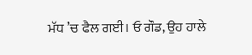ਮੱਧ ’ਚ ਫੈਲ ਗਈ। ਓ ਗੌਡ, ਉਹ ਹਾਲੇ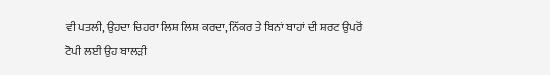ਵੀ ਪਤਲੀ, ਉਹਦਾ ਚਿਹਰਾ ਲਿਸ਼ ਲਿਸ਼ ਕਰਦਾ, ਨਿੱਕਰ ਤੇ ਬਿਨਾਂ ਬਾਹਾਂ ਦੀ ਸ਼ਰਟ ਉਪਰੋਂ ਟੋਪੀ ਲਈ ਉਹ ਬਾਲੜੀ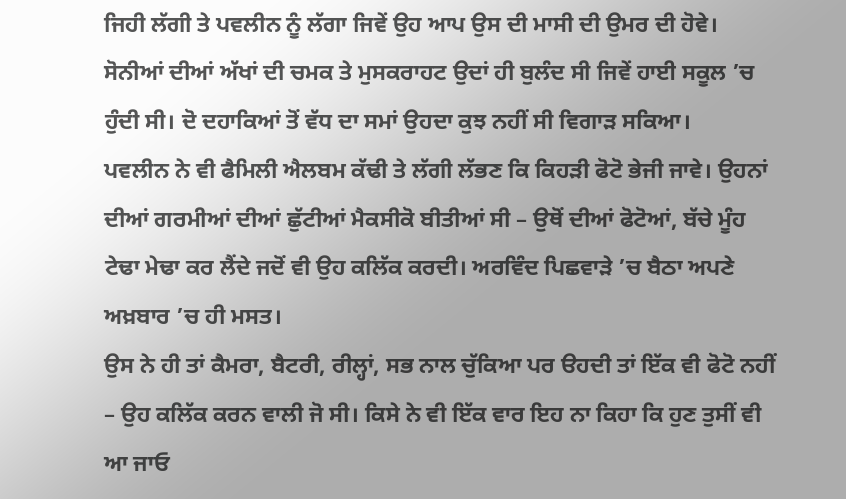ਜਿਹੀ ਲੱਗੀ ਤੇ ਪਵਲੀਨ ਨੂੰ ਲੱਗਾ ਜਿਵੇਂ ਉਹ ਆਪ ਉਸ ਦੀ ਮਾਸੀ ਦੀ ਉਮਰ ਦੀ ਹੋਵੇ। ਸੋਨੀਆਂ ਦੀਆਂ ਅੱਖਾਂ ਦੀ ਚਮਕ ਤੇ ਮੁਸਕਰਾਹਟ ਉਦਾਂ ਹੀ ਬੁਲੰਦ ਸੀ ਜਿਵੇਂ ਹਾਈ ਸਕੂਲ ’ਚ ਹੁੰਦੀ ਸੀ। ਦੋ ਦਹਾਕਿਆਂ ਤੋਂ ਵੱਧ ਦਾ ਸਮਾਂ ਉਹਦਾ ਕੁਝ ਨਹੀਂ ਸੀ ਵਿਗਾੜ ਸਕਿਆ।
ਪਵਲੀਨ ਨੇ ਵੀ ਫੈਮਿਲੀ ਐਲਬਮ ਕੱਢੀ ਤੇ ਲੱਗੀ ਲੱਭਣ ਕਿ ਕਿਹੜੀ ਫੋਟੋ ਭੇਜੀ ਜਾਵੇ। ਉਹਨਾਂ ਦੀਆਂ ਗਰਮੀਆਂ ਦੀਆਂ ਛੁੱਟੀਆਂ ਮੈਕਸੀਕੋ ਬੀਤੀਆਂ ਸੀ – ਉਥੋਂ ਦੀਆਂ ਫੋਟੋਆਂ, ਬੱਚੇ ਮੂੰਹ ਟੇਢਾ ਮੇਢਾ ਕਰ ਲੈਂਦੇ ਜਦੋਂ ਵੀ ਉਹ ਕਲਿੱਕ ਕਰਦੀ। ਅਰਵਿੰਦ ਪਿਛਵਾੜੇ ’ਚ ਬੈਠਾ ਅਪਣੇ ਅਖ਼ਬਾਰ ’ਚ ਹੀ ਮਸਤ।
ਉਸ ਨੇ ਹੀ ਤਾਂ ਕੈਮਰਾ, ਬੈਟਰੀ, ਰੀਲ੍ਹਾਂ, ਸਭ ਨਾਲ ਚੁੱਕਿਆ ਪਰ ੳਹਦੀ ਤਾਂ ਇੱਕ ਵੀ ਫੋਟੋ ਨਹੀਂ – ਉਹ ਕਲਿੱਕ ਕਰਨ ਵਾਲੀ ਜੋ ਸੀ। ਕਿਸੇ ਨੇ ਵੀ ਇੱਕ ਵਾਰ ਇਹ ਨਾ ਕਿਹਾ ਕਿ ਹੁਣ ਤੁਸੀਂ ਵੀ ਆ ਜਾਓ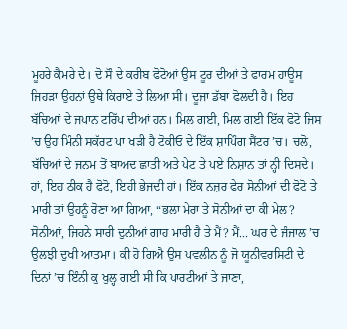ਮੂਹਰੇ ਕੈਮਰੇ ਦੇ। ਦੋ ਸੌ ਦੇ ਕਰੀਬ ਫੋਟੋਆਂ ਉਸ ਟੂਰ ਦੀਆਂ ਤੇ ਫਾਰਮ ਹਾਊਸ ਜਿਹੜਾ ਉਹਨਾਂ ਉਥੇ ਕਿਰਾਏ ਤੇ ਲਿਆ ਸੀ। ਦੂਜਾ ਡੱਬਾ ਫੋਲਦੀ ਹੈ। ਇਹ ਬੱਚਿਆਂ ਦੇ ਜਪਾਨ ਟਰਿੱਪ ਦੀਆਂ ਹਨ। ਮਿਲ ਗਈ, ਮਿਲ ਗਈ ਇੱਕ ਫੋਟੋ ਜਿਸ ’ਚ ਉਹ ਮਿੰਨੀ ਸਕੱਰਟ ਪਾ ਖੜੀ ਹੈ ਟੋਕੀਓ ਦੇ ਇੱਕ ਸ਼ਾਪਿੰਗ ਸੈਂਟਰ ’ਚ। ਚਲੋ, ਬੱਚਿਆਂ ਦੇ ਜਨਮ ਤੋਂ ਬਾਅਦ ਛਾਤੀ ਅਤੇ ਪੇਟ ਤੇ ਪਏ ਨਿਸ਼ਾਨ ਤਾਂ ਨ੍ਹੀ ਦਿਸਦੇ। ਹਾਂ, ਇਹ ਠੀਕ ਹੈ ਫੋਟੋ, ਇਹੀ ਭੇਜਦੀ ਹਾਂ। ਇੱਕ ਨਜ਼ਰ ਫੇਰ ਸੋਨੀਆਂ ਦੀ ਫੋਟੋ ਤੇ ਮਾਰੀ ਤਾਂ ਉਹਨੂੰ ਰੋਣਾ ਆ ਗਿਆ, “ਭਲਾ ਮੇਰਾ ਤੇ ਸੋਨੀਆਂ ਦਾ ਕੀ ਮੇਲ? ਸੋਨੀਆਂ, ਜਿਹਨੇ ਸਾਰੀ ਦੁਨੀਆਂ ਗਾਹ ਮਾਰੀ ਹੈ ਤੇ ਮੈਂ? ਮੈਂ... ਘਰ ਦੇ ਜੰਜਾਲ ’ਚ ਉਲਝੀ ਦੁਖੀ ਆਤਮਾ। ਕੀ ਹੋ ਗਿਐ ਉਸ ਪਵਲੀਨ ਨੂੰ ਜੋ ਯੂਨੀਵਰਸਿਟੀ ਦੇ ਦਿਨਾਂ ’ਚ ਇੰਨੀ ਕੁ ਖੁਲ੍ਹ ਗਈ ਸੀ ਕਿ ਪਾਰਟੀਆਂ ਤੇ ਜਾਣਾ,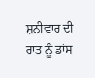ਸ਼ਨੀਵਾਰ ਦੀ ਰਾਤ ਨੂੰ ਡਾਂਸ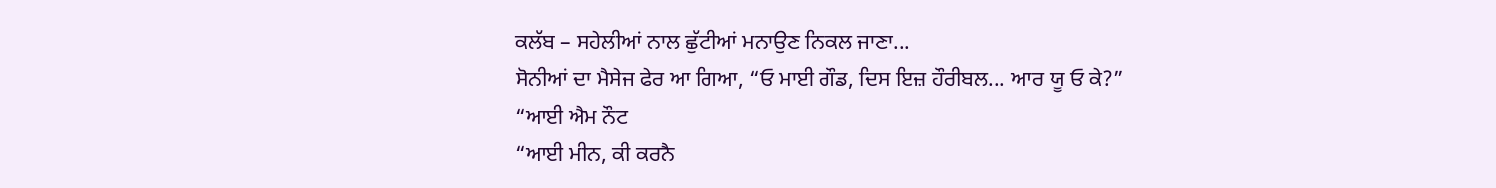ਕਲੱਬ – ਸਹੇਲੀਆਂ ਨਾਲ ਛੁੱਟੀਆਂ ਮਨਾਉਣ ਨਿਕਲ ਜਾਣਾ...
ਸੋਨੀਆਂ ਦਾ ਮੈਸੇਜ ਫੇਰ ਆ ਗਿਆ, “ਓ ਮਾਈ ਗੌਡ, ਦਿਸ ਇਜ਼ ਹੌਰੀਬਲ... ਆਰ ਯੂ ਓ ਕੇ?”
“ਆਈ ਐਮ ਨੌਟ
“ਆਈ ਮੀਨ, ਕੀ ਕਰਨੈ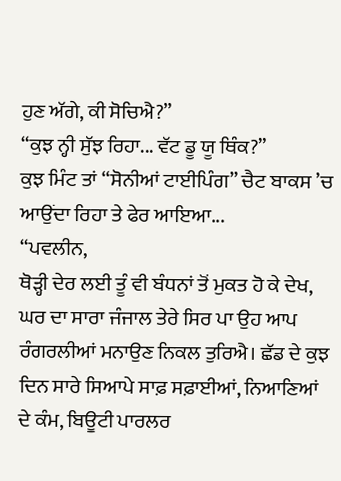ਹੁਣ ਅੱਗੇ, ਕੀ ਸੋਚਿਐ?”
“ਕੁਝ ਨ੍ਹੀ ਸੁੱਝ ਰਿਹਾ... ਵੱਟ ਡੂ ਯੂ ਥਿੰਕ?”
ਕੁਝ ਮਿੰਟ ਤਾਂ “ਸੋਨੀਆਂ ਟਾਈਪਿੰਗ” ਚੈਟ ਬਾਕਸ ’ਚ ਆਉਂਦਾ ਰਿਹਾ ਤੇ ਫੇਰ ਆਇਆ...
“ਪਵਲੀਨ,
ਥੋੜ੍ਹੀ ਦੇਰ ਲਈ ਤੂੰ ਵੀ ਬੰਧਨਾਂ ਤੋਂ ਮੁਕਤ ਹੋ ਕੇ ਦੇਖ, ਘਰ ਦਾ ਸਾਰਾ ਜੰਜਾਲ ਤੇਰੇ ਸਿਰ ਪਾ ਉਹ ਆਪ ਰੰਗਰਲੀਆਂ ਮਨਾਉਣ ਨਿਕਲ ਤੁਰਿਐ। ਛੱਡ ਦੇ ਕੁਝ ਦਿਨ ਸਾਰੇ ਸਿਆਪੇ ਸਾਫ਼ ਸਫ਼ਾਈਆਂ, ਨਿਆਣਿਆਂ ਦੇ ਕੰਮ, ਬਿਊਟੀ ਪਾਰਲਰ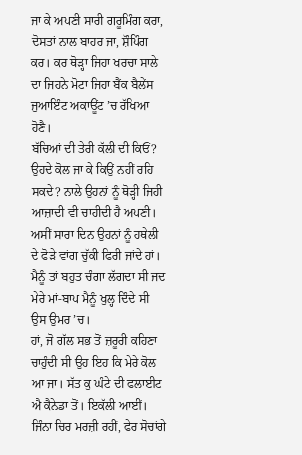ਜਾ ਕੇ ਅਪਣੀ ਸਾਰੀ ਗਰੂਮਿੰਗ ਕਰਾ, ਦੋਸਤਾਂ ਨਾਲ ਬਾਹਰ ਜਾ, ਸ਼ੌਪਿੰਗ ਕਰ। ਕਰ ਥੋੜ੍ਹਾ ਜਿਹਾ ਖਰਚਾ ਸਾਲੇ ਦਾ ਜਿਹਨੇ ਮੋਟਾ ਜਿਹਾ ਬੈਂਕ ਬੈਲੇਂਸ ਜੁਆਇੰਟ ਅਕਾਊਂਟ ’ਚ ਰੱਖਿਆ ਹੋਣੈ।
ਬੱਚਿਆਂ ਦੀ ਤੇਰੀ ਕੱਲੀ ਦੀ ਕਿਓਂ? ਉਹਦੇ ਕੋਲ ਜਾ ਕੇ ਕਿਉਂ ਨਹੀਂ ਰਹਿ ਸਕਦੇ? ਨਾਲੇ ਉਹਨਾਂ ਨੂੰ ਥੋੜ੍ਹੀ ਜਿਹੀ ਆਜ਼ਾਦੀ ਵੀ ਚਾਹੀਦੀ ਹੈ ਅਪਣੀ। ਅਸੀਂ ਸਾਰਾ ਦਿਨ ਉਹਨਾਂ ਨੂੰ ਹਥੇਲੀ ਦੇ ਫੋੜੇ ਵਾਂਗ ਚੁੱਕੀ ਫਿਰੀ ਜਾਂਦੇ ਹਾਂ। ਮੈਨੂੰ ਤਾਂ ਬਹੁਤ ਚੰਗਾ ਲੱਗਦਾ ਸੀ ਜਦ ਮੇਰੇ ਮਾਂ-ਬਾਪ ਮੈਨੂੰ ਖੁਲ੍ਹ ਦਿੰਦੇ ਸੀ ਉਸ ਉਮਰ ’ਚ।
ਹਾਂ, ਜੋ ਗੱਲ ਸਭ ਤੋਂ ਜ਼ਰੂਰੀ ਕਹਿਣਾ ਚਾਹੁੰਦੀ ਸੀ ਉਹ ਇਹ ਕਿ ਮੇਰੇ ਕੋਲ ਆ ਜਾ। ਸੱਤ ਕੁ ਘੰਟੇ ਦੀ ਫਲਾਈਟ ਐ ਕੈਨੇਡਾ ਤੋਂ। ਇਕੱਲੀ ਆਈਂ। ਜਿੰਨਾ ਚਿਰ ਮਰਜ਼ੀ ਰਹੀਂ, ਫੇਰ ਸੋਚਾਂਗੇ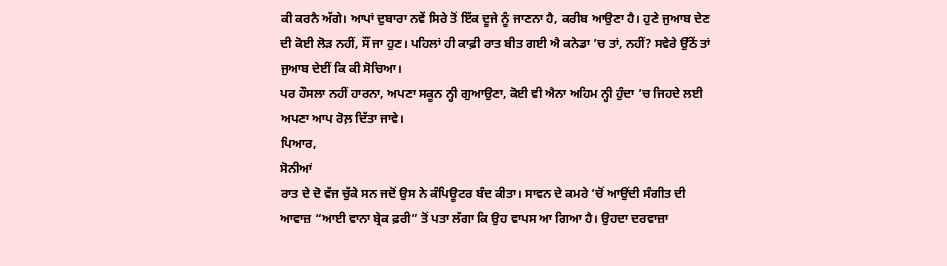ਕੀ ਕਰਨੈ ਅੱਗੇ। ਆਪਾਂ ਦੁਬਾਰਾ ਨਵੇਂ ਸਿਰੇ ਤੋਂ ਇੱਕ ਦੂਜੇ ਨੂੰ ਜਾਣਨਾ ਹੈ, ਕਰੀਬ ਆਉਣਾ ਹੈ। ਹੁਣੇ ਜੁਆਬ ਦੇਣ ਦੀ ਕੋਈ ਲੋੜ ਨਹੀਂ, ਸੌਂ ਜਾ ਹੁਣ। ਪਹਿਲਾਂ ਹੀ ਕਾਫ਼ੀ ਰਾਤ ਬੀਤ ਗਈ ਐ ਕਨੇਡਾ ’ਚ ਤਾਂ, ਨਹੀਂ? ਸਵੇਰੇ ਉੱਠੇਂ ਤਾਂ ਜੁਆਬ ਦੇਈਂ ਕਿ ਕੀ ਸੋਚਿਆ।
ਪਰ ਹੌਸਲਾ ਨਹੀਂ ਹਾਰਨਾ, ਅਪਣਾ ਸਕੂਨ ਨ੍ਹੀ ਗੁਆਉਣਾ, ਕੋਈ ਵੀ ਐਨਾ ਅਹਿਮ ਨ੍ਹੀ ਹੁੰਦਾ ’ਚ ਜਿਹਦੇ ਲਈ ਅਪਣਾ ਆਪ ਰੋਲ਼ ਦਿੱਤਾ ਜਾਵੇ।
ਪਿਆਰ,
ਸੋਨੀਆਂ
ਰਾਤ ਦੇ ਦੋ ਵੱਜ ਚੁੱਕੇ ਸਨ ਜਦੋਂ ਉਸ ਨੇ ਕੰਪਿਊਟਰ ਬੰਦ ਕੀਤਾ। ਸਾਵਨ ਦੇ ਕਮਰੇ ’ਚੋਂ ਆਉਂਦੀ ਸੰਗੀਤ ਦੀ ਆਵਾਜ਼ “ਆਈ ਵਾਨਾ ਬ੍ਰੇਕ ਫ਼ਰੀ” ਤੋਂ ਪਤਾ ਲੱਗਾ ਕਿ ਉਹ ਵਾਪਸ ਆ ਗਿਆ ਹੈ। ਉਹਦਾ ਦਰਵਾਜ਼ਾ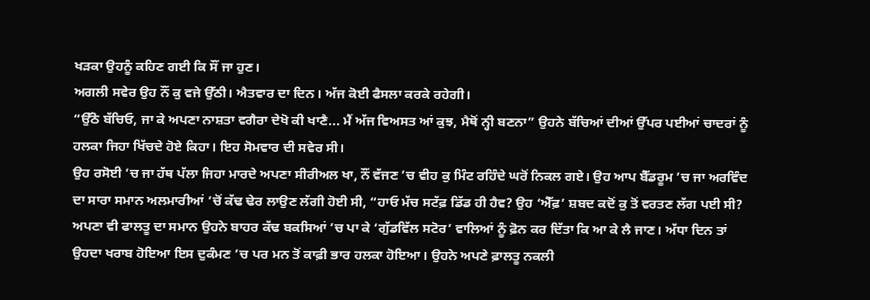ਖੜਕਾ ਉਹਨੂੰ ਕਹਿਣ ਗਈ ਕਿ ਸੌਂ ਜਾ ਹੁਣ।
ਅਗਲੀ ਸਵੇਰ ਉਹ ਨੌਂ ਕੁ ਵਜੇ ਉੱਠੀ। ਐਤਵਾਰ ਦਾ ਦਿਨ। ਅੱਜ ਕੋਈ ਫੈਸਲਾ ਕਰਕੇ ਰਹੇਗੀ।
“ਉੱਠੋ ਬੱਚਿਓ, ਜਾ ਕੇ ਅਪਣਾ ਨਾਸ਼ਤਾ ਵਗੈਰਾ ਦੇਖੋ ਕੀ ਖਾਣੈ... ਮੈਂ ਅੱਜ ਵਿਅਸਤ ਆਂ ਕੁਝ, ਮੈਥੋਂ ਨ੍ਹੀ ਬਣਨਾ” ਉਹਨੇ ਬੱਚਿਆਂ ਦੀਆਂ ਉੱਪਰ ਪਈਆਂ ਚਾਦਰਾਂ ਨੂੰ ਹਲਕਾ ਜਿਹਾ ਖਿੱਚਦੇ ਹੋਏ ਕਿਹਾ। ਇਹ ਸੋਮਵਾਰ ਦੀ ਸਵੇਰ ਸੀ।
ਉਹ ਰਸੋਈ ’ਚ ਜਾ ਹੱਥ ਪੱਲਾ ਜਿਹਾ ਮਾਰਦੇ ਅਪਣਾ ਸੀਰੀਅਲ ਖਾ, ਨੌਂ ਵੱਜਣ ’ਚ ਵੀਹ ਕੁ ਮਿੰਟ ਰਹਿੰਦੇ ਘਰੋਂ ਨਿਕਲ ਗਏ। ਉਹ ਆਪ ਬੈੱਡਰੂਮ ’ਚ ਜਾ ਅਰਵਿੰਦ ਦਾ ਸਾਰਾ ਸਮਾਨ ਅਲਮਾਰੀਆਂ ’ਚੋਂ ਕੱਢ ਢੇਰ ਲਾਉਣ ਲੱਗੀ ਹੋਈ ਸੀ, “ਹਾਓ ਮੱਚ ਸਟੱਫ਼ ਡਿੱਡ ਹੀ ਹੈਵ? ਉਹ ‘ਐੱਫ਼’ ਸ਼ਬਦ ਕਦੋਂ ਕੁ ਤੋਂ ਵਰਤਣ ਲੱਗ ਪਈ ਸੀ? ਅਪਣਾ ਵੀ ਫਾਲਤੂ ਦਾ ਸਮਾਨ ਉਹਨੇ ਬਾਹਰ ਕੱਢ ਬਕਸਿਆਂ ’ਚ ਪਾ ਕੇ ‘ਗੁੱਡਵਿੱਲ ਸਟੋਰ’ ਵਾਲਿਆਂ ਨੂੰ ਫ਼ੋਨ ਕਰ ਦਿੱਤਾ ਕਿ ਆ ਕੇ ਲੈ ਜਾਣ। ਅੱਧਾ ਦਿਨ ਤਾਂ ਉਹਦਾ ਖਰਾਬ ਹੋਇਆ ਇਸ ਦੁਕੰਮਣ ’ਚ ਪਰ ਮਨ ਤੋਂ ਕਾਫ਼ੀ ਭਾਰ ਹਲਕਾ ਹੋਇਆ। ਉਹਨੇ ਅਪਣੇ ਫ਼ਾਲਤੂ ਨਕਲੀ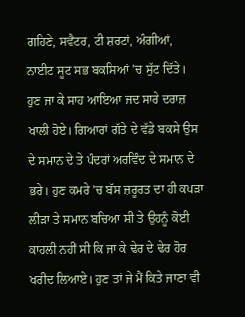ਗਹਿਣੇ, ਸਵੈਟਰ, ਟੀ ਸ਼ਰਟਾਂ, ਅੰਗੀਆਂ, ਨਾਈਟ ਸੂਟ ਸਭ ਬਕਸਿਆਂ ’ਚ ਸੁੱਟ ਦਿੱਤੇ। ਹੁਣ ਜਾ ਕੇ ਸਾਹ ਆਇਆ ਜਦ ਸਾਰੇ ਦਰਾਜ਼ ਖਾਲੀ ਹੋਏ। ਗਿਆਰਾਂ ਗੱਤੇ ਦੇ ਵੱਡੇ ਬਕਸੇ ਉਸ ਦੇ ਸਮਾਨ ਦੇ ਤੇ ਪੰਦਰਾਂ ਅਰਵਿੰਦ ਦੇ ਸਮਾਨ ਦੇ ਭਰੇ। ਹੁਣ ਕਮਰੇ ’ਚ ਬੱਸ ਜ਼ਰੂਰਤ ਦਾ ਹੀ ਕਪੜਾ ਲੀੜਾ ਤੇ ਸਮਾਨ ਬਚਿਆ ਸੀ ਤੇ ਉਹਨੂੰ ਕੋਈ ਕਾਹਲੀ ਨਹੀਂ ਸੀ ਕਿ ਜਾ ਕੇ ਢੇਰ ਦੇ ਢੇਰ ਹੋਰ ਖਰੀਦ ਲਿਆਏ। ਹੁਣ ਤਾਂ ਜੇ ਮੈਂ ਕਿਤੇ ਜਾਣਾ ਵੀ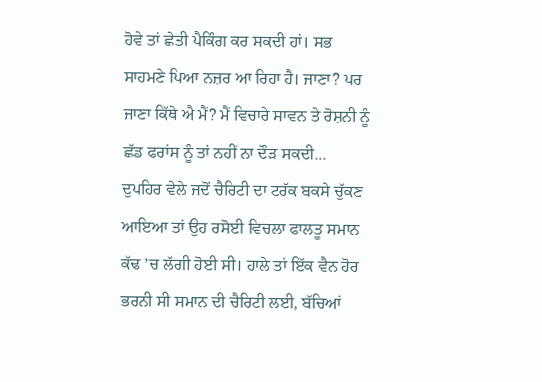ਹੋਵੇ ਤਾਂ ਛੇਤੀ ਪੈਕਿੰਗ ਕਰ ਸਕਦੀ ਹਾਂ। ਸਭ ਸਾਹਮਣੇ ਪਿਆ ਨਜ਼ਰ ਆ ਰਿਹਾ ਹੈ। ਜਾਣਾ? ਪਰ ਜਾਣਾ ਕਿੱਥੇ ਐ ਮੈਂ? ਮੈਂ ਵਿਚਾਰੇ ਸਾਵਨ ਤੇ ਰੋਸ਼ਨੀ ਨੂੰ ਛੱਡ ਫਰਾਂਸ ਨੂੰ ਤਾਂ ਨਹੀਂ ਨਾ ਦੌੜ ਸਕਦੀ...
ਦੁਪਹਿਰ ਵੇਲੇ ਜਦੋਂ ਚੈਰਿਟੀ ਦਾ ਟਰੱਕ ਬਕਸੇ ਚੁੱਕਣ ਆਇਆ ਤਾਂ ਉਹ ਰਸੋਈ ਵਿਚਲਾ ਫਾਲਤੂ ਸਮਾਨ ਕੱਢ ’ਚ ਲੱਗੀ ਹੋਈ ਸੀ। ਹਾਲੇ ਤਾਂ ਇੱਕ ਵੈਨ ਹੋਰ ਭਰਨੀ ਸੀ ਸਮਾਨ ਦੀ ਚੈਰਿਟੀ ਲਈ, ਬੱਚਿਆਂ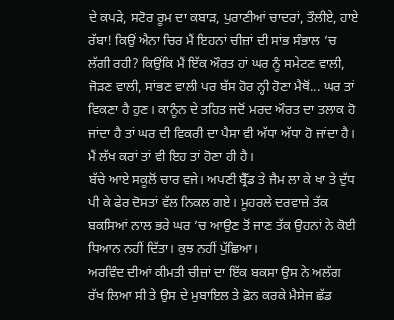ਦੇ ਕਪੜੇ, ਸਟੋਰ ਰੂਮ ਦਾ ਕਬਾੜ, ਪੁਰਾਣੀਆਂ ਚਾਦਰਾਂ, ਤੌਲੀਏ, ਹਾਏ ਰੱਬਾ! ਕਿਉਂ ਐਨਾ ਚਿਰ ਮੈਂ ਇਹਨਾਂ ਚੀਜ਼ਾਂ ਦੀ ਸਾਂਭ ਸੰਭਾਲ ’ਚ ਲੱਗੀ ਰਹੀ? ਕਿਉਂਕਿ ਮੈਂ ਇੱਕ ਔਰਤ ਹਾਂ ਘਰ ਨੂੰ ਸਮੇਟਣ ਵਾਲੀ, ਜੋੜਣ ਵਾਲੀ, ਸਾਂਭਣ ਵਾਲੀ ਪਰ ਬੱਸ ਹੋਰ ਨ੍ਹੀ ਹੋਣਾ ਮੈਥੋਂ... ਘਰ ਤਾਂ ਵਿਕਣਾ ਹੈ ਹੁਣ। ਕਾਨੂੰਨ ਦੇ ਤਹਿਤ ਜਦੋਂ ਮਰਦ ਔਰਤ ਦਾ ਤਲਾਕ ਹੋ ਜਾਂਦਾ ਹੈ ਤਾਂ ਘਰ ਦੀ ਵਿਕਰੀ ਦਾ ਪੈਸਾ ਵੀ ਅੱਧਾ ਅੱਧਾ ਹੋ ਜਾਂਦਾ ਹੈ। ਮੈਂ ਲੱਖ ਕਰਾਂ ਤਾਂ ਵੀ ਇਹ ਤਾਂ ਹੋਣਾ ਹੀ ਹੈ।
ਬੱਚੇ ਆਏ ਸਕੂਲੋਂ ਚਾਰ ਵਜੇ। ਅਪਣੀ ਬ੍ਰੈੱਡ ਤੇ ਜੈਮ ਲਾ ਕੇ ਖਾ ਤੇ ਦੁੱਧ ਪੀ ਕੇ ਫੇਰ ਦੋਸਤਾਂ ਵੱਲ ਨਿਕਲ ਗਏ। ਮੂਹਰਲੇ ਦਰਵਾਜ਼ੇ ਤੱਕ ਬਕਸਿਆਂ ਨਾਲ ਭਰੇ ਘਰ ’ਚ ਆਉਣ ਤੋਂ ਜਾਣ ਤੱਕ ਉਹਨਾਂ ਨੇ ਕੋਈ ਧਿਆਨ ਨਹੀਂ ਦਿੱਤਾ। ਕੁਝ ਨਹੀਂ ਪੁੱਛਿਆ।
ਅਰਵਿੰਦ ਦੀਆਂ ਕੀਮਤੀ ਚੀਜ਼ਾਂ ਦਾ ਇੱਕ ਬਕਸਾ ਉਸ ਨੇ ਅਲੱਗ ਰੱਖ ਲਿਆ ਸੀ ਤੇ ਉਸ ਦੇ ਮੁਬਾਇਲ ਤੇ ਫ਼ੋਨ ਕਰਕੇ ਮੈਸੇਜ ਛੱਡ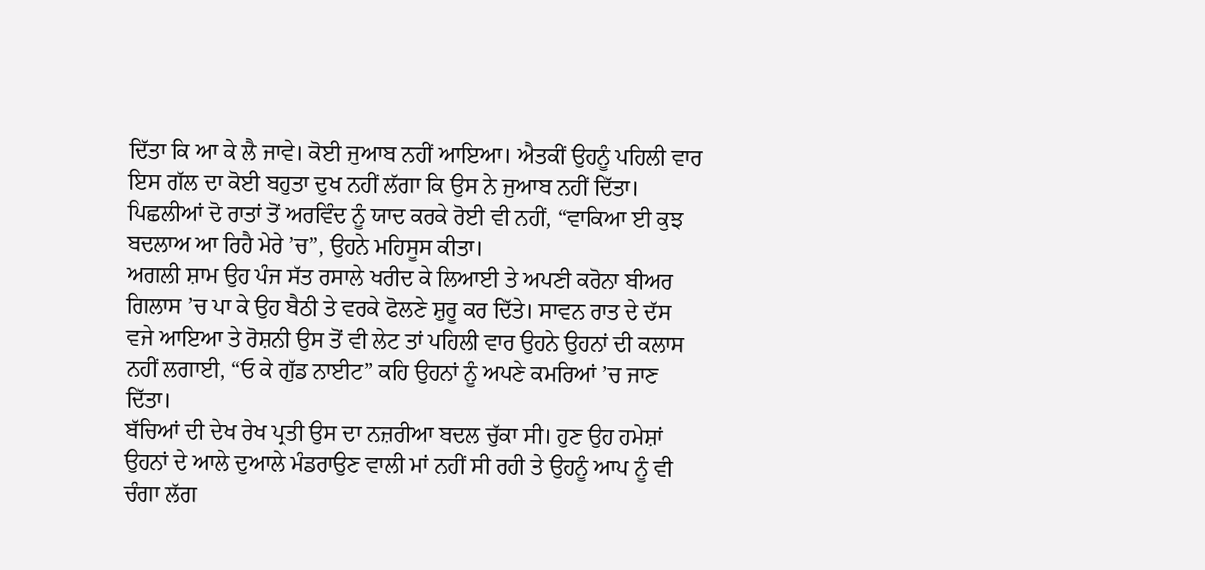ਦਿੱਤਾ ਕਿ ਆ ਕੇ ਲੈ ਜਾਵੇ। ਕੋਈ ਜੁਆਬ ਨਹੀਂ ਆਇਆ। ਐਤਕੀਂ ਉਹਨੂੰ ਪਹਿਲੀ ਵਾਰ ਇਸ ਗੱਲ ਦਾ ਕੋਈ ਬਹੁਤਾ ਦੁਖ ਨਹੀਂ ਲੱਗਾ ਕਿ ਉਸ ਨੇ ਜੁਆਬ ਨਹੀਂ ਦਿੱਤਾ। ਪਿਛਲੀਆਂ ਦੋ ਰਾਤਾਂ ਤੋਂ ਅਰਵਿੰਦ ਨੂੰ ਯਾਦ ਕਰਕੇ ਰੋਈ ਵੀ ਨਹੀਂ, “ਵਾਕਿਆ ਈ ਕੁਝ ਬਦਲਾਅ ਆ ਰਿਹੈ ਮੇਰੇ ’ਚ”, ਉਹਨੇ ਮਹਿਸੂਸ ਕੀਤਾ।
ਅਗਲੀ ਸ਼ਾਮ ਉਹ ਪੰਜ ਸੱਤ ਰਸਾਲੇ ਖਰੀਦ ਕੇ ਲਿਆਈ ਤੇ ਅਪਣੀ ਕਰੋਨਾ ਬੀਅਰ ਗਿਲਾਸ ’ਚ ਪਾ ਕੇ ਉਹ ਬੈਠੀ ਤੇ ਵਰਕੇ ਫੋਲਣੇ ਸ਼ੁਰੂ ਕਰ ਦਿੱਤੇ। ਸਾਵਨ ਰਾਤ ਦੇ ਦੱਸ ਵਜੇ ਆਇਆ ਤੇ ਰੋਸ਼ਨੀ ਉਸ ਤੋਂ ਵੀ ਲੇਟ ਤਾਂ ਪਹਿਲੀ ਵਾਰ ਉਹਨੇ ਉਹਨਾਂ ਦੀ ਕਲਾਸ ਨਹੀਂ ਲਗਾਈ, “ਓ ਕੇ ਗੁੱਡ ਨਾਈਟ” ਕਹਿ ਉਹਨਾਂ ਨੂੰ ਅਪਣੇ ਕਮਰਿਆਂ ’ਚ ਜਾਣ ਦਿੱਤਾ।
ਬੱਚਿਆਂ ਦੀ ਦੇਖ ਰੇਖ ਪ੍ਰਤੀ ਉਸ ਦਾ ਨਜ਼ਰੀਆ ਬਦਲ ਚੁੱਕਾ ਸੀ। ਹੁਣ ਉਹ ਹਮੇਸ਼ਾਂ ਉਹਨਾਂ ਦੇ ਆਲੇ ਦੁਆਲੇ ਮੰਡਰਾਉਣ ਵਾਲੀ ਮਾਂ ਨਹੀਂ ਸੀ ਰਹੀ ਤੇ ਉਹਨੂੰ ਆਪ ਨੂੰ ਵੀ ਚੰਗਾ ਲੱਗ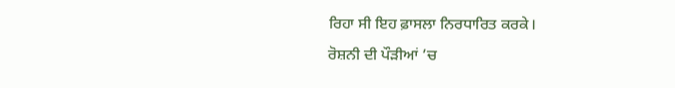ਰਿਹਾ ਸੀ ਇਹ ਫ਼ਾਸਲਾ ਨਿਰਧਾਰਿਤ ਕਰਕੇ।
ਰੋਸ਼ਨੀ ਦੀ ਪੌੜੀਆਂ ’ਚ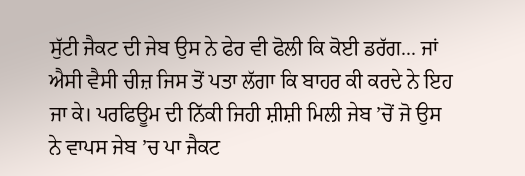ਸੁੱਟੀ ਜੈਕਟ ਦੀ ਜੇਬ ਉਸ ਨੇ ਫੇਰ ਵੀ ਫੋਲੀ ਕਿ ਕੋਈ ਡਰੱਗ... ਜਾਂ ਐਸੀ ਵੈਸੀ ਚੀਜ਼ ਜਿਸ ਤੋਂ ਪਤਾ ਲੱਗਾ ਕਿ ਬਾਹਰ ਕੀ ਕਰਦੇ ਨੇ ਇਹ ਜਾ ਕੇ। ਪਰਫਿਊਮ ਦੀ ਨਿੱਕੀ ਜਿਹੀ ਸ਼ੀਸ਼ੀ ਮਿਲੀ ਜੇਬ ’ਚੋਂ ਜੋ ਉਸ ਨੇ ਵਾਪਸ ਜੇਬ ’ਚ ਪਾ ਜੈਕਟ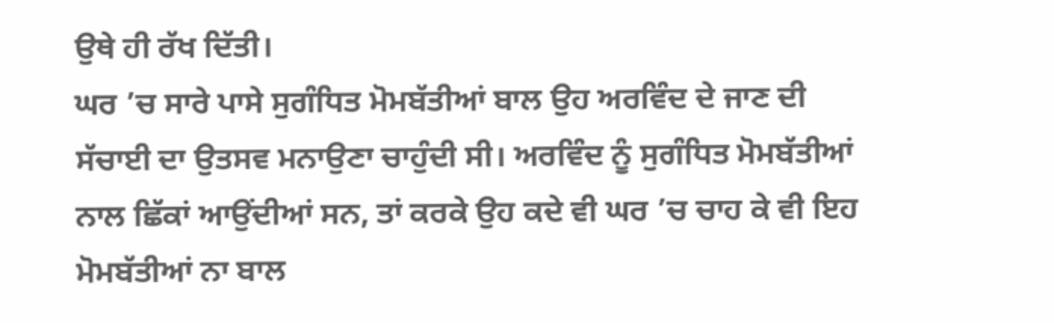ਉਥੇ ਹੀ ਰੱਖ ਦਿੱਤੀ।
ਘਰ ’ਚ ਸਾਰੇ ਪਾਸੇ ਸੁਗੰਧਿਤ ਮੋਮਬੱਤੀਆਂ ਬਾਲ ਉਹ ਅਰਵਿੰਦ ਦੇ ਜਾਣ ਦੀ ਸੱਚਾਈ ਦਾ ਉਤਸਵ ਮਨਾਉਣਾ ਚਾਹੁੰਦੀ ਸੀ। ਅਰਵਿੰਦ ਨੂੰ ਸੁਗੰਧਿਤ ਮੋਮਬੱਤੀਆਂ ਨਾਲ ਛਿੱਕਾਂ ਆਉਂਦੀਆਂ ਸਨ, ਤਾਂ ਕਰਕੇ ਉਹ ਕਦੇ ਵੀ ਘਰ ’ਚ ਚਾਹ ਕੇ ਵੀ ਇਹ ਮੋਮਬੱਤੀਆਂ ਨਾ ਬਾਲ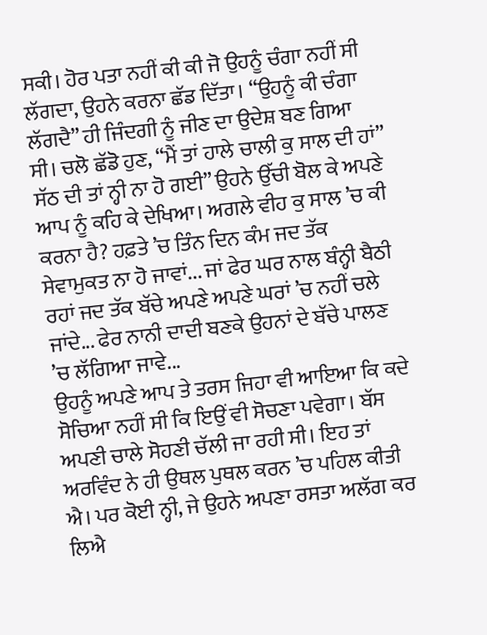ਸਕੀ। ਹੋਰ ਪਤਾ ਨਹੀਂ ਕੀ ਕੀ ਜੋ ਉਹਨੂੰ ਚੰਗਾ ਨਹੀਂ ਸੀ ਲੱਗਦਾ, ਉਹਨੇ ਕਰਨਾ ਛੱਡ ਦਿੱਤਾ। “ਉਹਨੂੰ ਕੀ ਚੰਗਾ ਲੱਗਦੈ” ਹੀ ਜਿੰਦਗੀ ਨੂੰ ਜੀਣ ਦਾ ਉਦੇਸ਼ ਬਣ ਗਿਆ ਸੀ। ਚਲੋ ਛੱਡੋ ਹੁਣ, “ਮੈਂ ਤਾਂ ਹਾਲੇ ਚਾਲੀ ਕੁ ਸਾਲ ਦੀ ਹਾਂ” ਸੱਠ ਦੀ ਤਾਂ ਨ੍ਹੀ ਨਾ ਹੋ ਗਈ” ਉਹਨੇ ਉੱਚੀ ਬੋਲ ਕੇ ਅਪਣੇ ਆਪ ਨੂੰ ਕਹਿ ਕੇ ਦੇਖਿਆ। ਅਗਲੇ ਵੀਹ ਕੁ ਸਾਲ ’ਚ ਕੀ ਕਰਨਾ ਹੈ? ਹਫ਼ਤੇ ’ਚ ਤਿੰਨ ਦਿਨ ਕੰਮ ਜਦ ਤੱਕ ਸੇਵਾਮੁਕਤ ਨਾ ਹੋ ਜਾਵਾਂ... ਜਾਂ ਫੇਰ ਘਰ ਨਾਲ ਬੰਨ੍ਹੀ ਬੈਠੀ ਰਹਾਂ ਜਦ ਤੱਕ ਬੱਚੇ ਅਪਣੇ ਅਪਣੇ ਘਰਾਂ ’ਚ ਨਹੀਂ ਚਲੇ ਜਾਂਦੇ... ਫੇਰ ਨਾਨੀ ਦਾਦੀ ਬਣਕੇ ਉਹਨਾਂ ਦੇ ਬੱਚੇ ਪਾਲਣ ’ਚ ਲੱਗਿਆ ਜਾਵੇ...
ਉਹਨੂੰ ਅਪਣੇ ਆਪ ਤੇ ਤਰਸ ਜਿਹਾ ਵੀ ਆਇਆ ਕਿ ਕਦੇ ਸੋਚਿਆ ਨਹੀਂ ਸੀ ਕਿ ਇਉਂ ਵੀ ਸੋਚਣਾ ਪਵੇਗਾ। ਬੱਸ ਅਪਣੀ ਚਾਲੇ ਸੋਹਣੀ ਚੱਲੀ ਜਾ ਰਹੀ ਸੀ। ਇਹ ਤਾਂ ਅਰਵਿੰਦ ਨੇ ਹੀ ਉਥਲ ਪੁਥਲ ਕਰਨ ’ਚ ਪਹਿਲ ਕੀਤੀ ਐ। ਪਰ ਕੋਈ ਨ੍ਹੀ, ਜੇ ਉਹਨੇ ਅਪਣਾ ਰਸਤਾ ਅਲੱਗ ਕਰ ਲਿਐ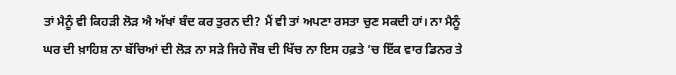ਤਾਂ ਮੈਨੂੰ ਵੀ ਕਿਹੜੀ ਲੋੜ ਐ ਅੱਖਾਂ ਬੰਦ ਕਰ ਤੁਰਨ ਦੀ? ਮੈਂ ਵੀ ਤਾਂ ਅਪਣਾ ਰਸਤਾ ਚੁਣ ਸਕਦੀ ਹਾਂ। ਨਾ ਮੈਨੂੰ ਘਰ ਦੀ ਖ਼ਾਹਿਸ਼ ਨਾ ਬੱਚਿਆਂ ਦੀ ਲੋੜ ਨਾ ਸੜੇ ਜਿਹੇ ਜੌਬ ਦੀ ਖਿੱਚ ਨਾ ਇਸ ਹਫ਼ਤੇ ’ਚ ਇੱਕ ਵਾਰ ਡਿਨਰ ਤੇ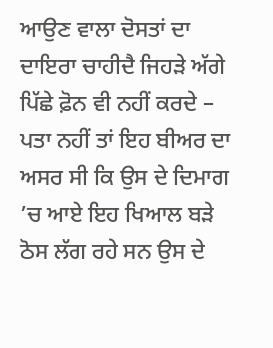ਆਉਣ ਵਾਲਾ ਦੋਸਤਾਂ ਦਾ ਦਾਇਰਾ ਚਾਹੀਦੈ ਜਿਹੜੇ ਅੱਗੇ ਪਿੱਛੇ ਫ਼ੋਨ ਵੀ ਨਹੀਂ ਕਰਦੇ – ਪਤਾ ਨਹੀਂ ਤਾਂ ਇਹ ਬੀਅਰ ਦਾ ਅਸਰ ਸੀ ਕਿ ਉਸ ਦੇ ਦਿਮਾਗ ’ਚ ਆਏ ਇਹ ਖਿਆਲ ਬੜੇ ਠੋਸ ਲੱਗ ਰਹੇ ਸਨ ਉਸ ਦੇ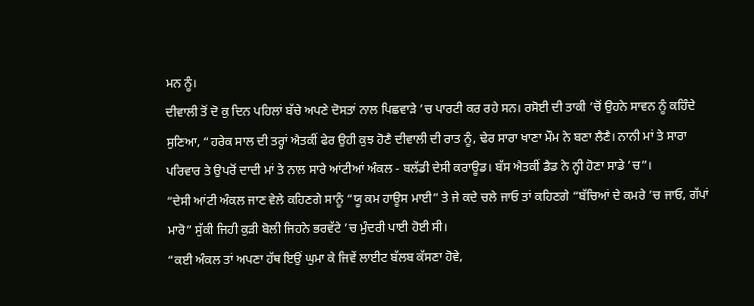ਮਨ ਨੂੰ।
ਦੀਵਾਲੀ ਤੋਂ ਦੋ ਕੁ ਦਿਨ ਪਹਿਲਾਂ ਬੱਚੇ ਅਪਣੇ ਦੋਸਤਾਂ ਨਾਲ ਪਿਛਵਾੜੇ ’ਚ ਪਾਰਟੀ ਕਰ ਰਹੇ ਸਨ। ਰਸੋਈ ਦੀ ਤਾਕੀ ’ਚੋਂ ਉਹਨੇ ਸਾਵਨ ਨੂੰ ਕਹਿੰਦੇ ਸੁਣਿਆ, “ਹਰੇਕ ਸਾਲ ਦੀ ਤਰ੍ਹਾਂ ਐਤਕੀਂ ਫੇਰ ਉਹੀ ਕੁਝ ਹੋਣੈ ਦੀਵਾਲੀ ਦੀ ਰਾਤ ਨੂੰ, ਢੇਰ ਸਾਰਾ ਖਾਣਾ ਮੌਮ ਨੇ ਬਣਾ ਲੈਣੈ। ਨਾਨੀ ਮਾਂ ਤੇ ਸਾਰਾ ਪਰਿਵਾਰ ਤੇ ਉਪਰੋਂ ਦਾਦੀ ਮਾਂ ਤੇ ਨਾਲ ਸਾਰੇ ਆਂਟੀਆਂ ਅੰਕਲ - ਬਲੱਡੀ ਦੇਸੀ ਕਰਾਊਡ। ਬੱਸ ਐਤਕੀਂ ਡੈਡ ਨੇ ਨ੍ਹੀ ਹੋਣਾ ਸਾਡੇ ’ਚ”।
“ਦੇਸੀ ਆਂਟੀ ਅੰਕਲ ਜਾਣ ਵੇਲੇ ਕਹਿਣਗੇ ਸਾਨੂੰ “ਯੂ ਕਮ ਹਾਊਸ ਮਾਈ” ਤੇ ਜੇ ਕਦੇ ਚਲੇ ਜਾਓ ਤਾਂ ਕਹਿਣਗੇ “ਬੱਚਿਆਂ ਦੇ ਕਮਰੇ ’ਚ ਜਾਓ, ਗੱਪਾਂ ਮਾਰੋ” ਸੁੱਕੀ ਜਿਹੀ ਕੁੜੀ ਬੋਲੀ ਜਿਹਨੇ ਭਰਵੱਟੇ ’ਚ ਮੁੰਦਰੀ ਪਾਈ ਹੋਈ ਸੀ।
“ਕਈ ਅੰਕਲ ਤਾਂ ਅਪਣਾ ਹੱਥ ਇਉਂ ਘੁਮਾ ਕੇ ਜਿਵੇਂ ਲਾਈਟ ਬੱਲਬ ਕੱਸਣਾ ਹੋਵੇ,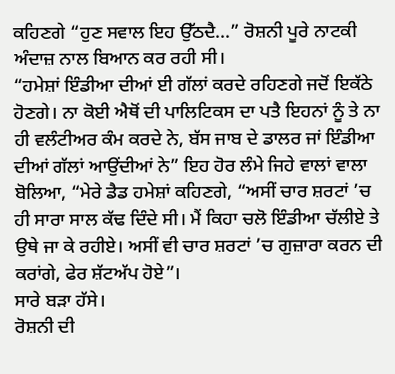ਕਹਿਣਗੇ “ਹੁਣ ਸਵਾਲ ਇਹ ਉੱਠਦੈ...” ਰੋਸ਼ਨੀ ਪੂਰੇ ਨਾਟਕੀ ਅੰਦਾਜ਼ ਨਾਲ ਬਿਆਨ ਕਰ ਰਹੀ ਸੀ।
“ਹਮੇਸ਼ਾਂ ਇੰਡੀਆ ਦੀਆਂ ਈ ਗੱਲਾਂ ਕਰਦੇ ਰਹਿਣਗੇ ਜਦੋਂ ਇਕੱਠੇ ਹੋਣਗੇ। ਨਾ ਕੋਈ ਐਥੋਂ ਦੀ ਪਾਲਿਟਿਕਸ ਦਾ ਪਤੈ ਇਹਨਾਂ ਨੂੰ ਤੇ ਨਾ ਹੀ ਵਲੰਟੀਅਰ ਕੰਮ ਕਰਦੇ ਨੇ, ਬੱਸ ਜਾਬ ਦੇ ਡਾਲਰ ਜਾਂ ਇੰਡੀਆ ਦੀਆਂ ਗੱਲਾਂ ਆਉਂਦੀਆਂ ਨੇ” ਇਹ ਹੋਰ ਲੰਮੇ ਜਿਹੇ ਵਾਲਾਂ ਵਾਲਾ ਬੋਲਿਆ, “ਮੇਰੇ ਡੈਡ ਹਮੇਸ਼ਾਂ ਕਹਿਣਗੇ, “ਅਸੀਂ ਚਾਰ ਸ਼ਰਟਾਂ ’ਚ ਹੀ ਸਾਰਾ ਸਾਲ ਕੱਢ ਦਿੰਦੇ ਸੀ। ਮੈਂ ਕਿਹਾ ਚਲੋ ਇੰਡੀਆ ਚੱਲੀਏ ਤੇ ਉਥੇ ਜਾ ਕੇ ਰਹੀਏ। ਅਸੀਂ ਵੀ ਚਾਰ ਸ਼ਰਟਾਂ ’ਚ ਗੁਜ਼ਾਰਾ ਕਰਨ ਦੀ ਕਰਾਂਗੇ, ਫੇਰ ਸ਼ੱਟਅੱਪ ਹੋਏ”।
ਸਾਰੇ ਬੜਾ ਹੱਸੇ।
ਰੋਸ਼ਨੀ ਦੀ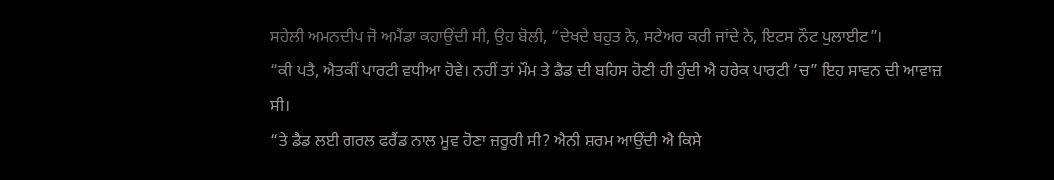ਸਹੇਲੀ ਅਮਨਦੀਪ ਜੋ ਅਮੈਂਡਾ ਕਹਾਉਂਦੀ ਸੀ, ਉਹ ਬੋਲੀ, “ਦੇਖਦੇ ਬਹੁਤ ਨੇ, ਸਟੇਅਰ ਕਰੀ ਜਾਂਦੇ ਨੇ, ਇਟਸ ਨੌਟ ਪੁਲਾਈਟ”।
“ਕੀ ਪਤੈ, ਐਤਕੀਂ ਪਾਰਟੀ ਵਧੀਆ ਹੋਵੇ। ਨਹੀਂ ਤਾਂ ਮੌਮ ਤੇ ਡੈਡ ਦੀ ਬਹਿਸ ਹੋਣੀ ਹੀ ਹੁੰਦੀ ਐ ਹਰੇਕ ਪਾਰਟੀ ’ਚ” ਇਹ ਸਾਵਨ ਦੀ ਆਵਾਜ਼ ਸੀ।
“ਤੇ ਡੈਡ ਲਈ ਗਰਲ ਫਰੈਂਡ ਨਾਲ ਮੂਵ ਹੋਣਾ ਜ਼ਰੂਰੀ ਸੀ? ਐਨੀ ਸ਼ਰਮ ਆਉਂਦੀ ਐ ਕਿਸੇ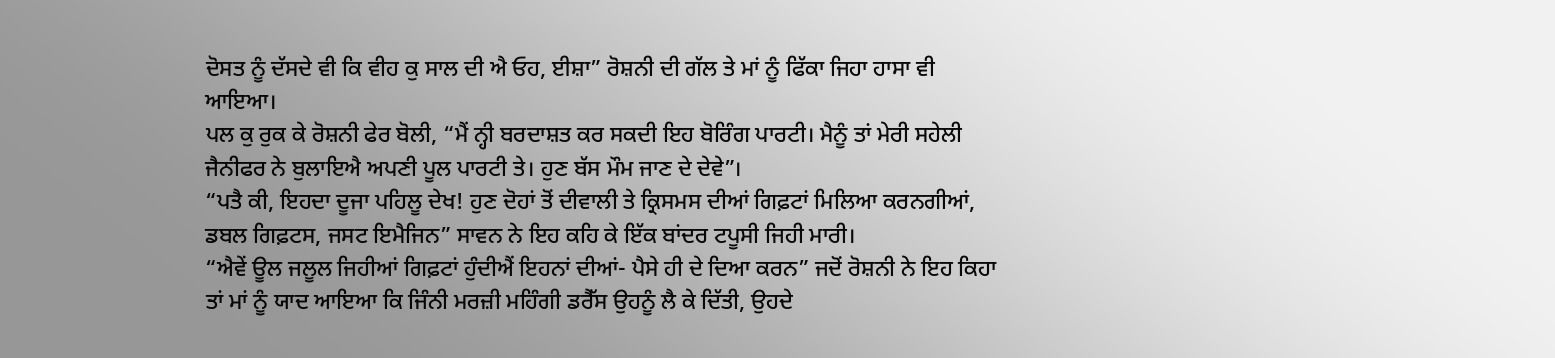ਦੋਸਤ ਨੂੰ ਦੱਸਦੇ ਵੀ ਕਿ ਵੀਹ ਕੁ ਸਾਲ ਦੀ ਐ ਓਹ, ਈਸ਼ਾ” ਰੋਸ਼ਨੀ ਦੀ ਗੱਲ ਤੇ ਮਾਂ ਨੂੰ ਫਿੱਕਾ ਜਿਹਾ ਹਾਸਾ ਵੀ ਆਇਆ।
ਪਲ ਕੁ ਰੁਕ ਕੇ ਰੋਸ਼ਨੀ ਫੇਰ ਬੋਲੀ, “ਮੈਂ ਨ੍ਹੀ ਬਰਦਾਸ਼ਤ ਕਰ ਸਕਦੀ ਇਹ ਬੋਰਿੰਗ ਪਾਰਟੀ। ਮੈਨੂੰ ਤਾਂ ਮੇਰੀ ਸਹੇਲੀ ਜੈਨੀਫਰ ਨੇ ਬੁਲਾਇਐ ਅਪਣੀ ਪੂਲ ਪਾਰਟੀ ਤੇ। ਹੁਣ ਬੱਸ ਮੌਮ ਜਾਣ ਦੇ ਦੇਵੇ”।
“ਪਤੈ ਕੀ, ਇਹਦਾ ਦੂਜਾ ਪਹਿਲੂ ਦੇਖ! ਹੁਣ ਦੋਹਾਂ ਤੋਂ ਦੀਵਾਲੀ ਤੇ ਕ੍ਰਿਸਮਸ ਦੀਆਂ ਗਿਫ਼ਟਾਂ ਮਿਲਿਆ ਕਰਨਗੀਆਂ, ਡਬਲ ਗਿਫ਼ਟਸ, ਜਸਟ ਇਮੈਜਿਨ” ਸਾਵਨ ਨੇ ਇਹ ਕਹਿ ਕੇ ਇੱਕ ਬਾਂਦਰ ਟਪੂਸੀ ਜਿਹੀ ਮਾਰੀ।
“ਐਵੇਂ ਊਲ ਜਲੂਲ ਜਿਹੀਆਂ ਗਿਫ਼ਟਾਂ ਹੁੰਦੀਐਂ ਇਹਨਾਂ ਦੀਆਂ- ਪੈਸੇ ਹੀ ਦੇ ਦਿਆ ਕਰਨ” ਜਦੋਂ ਰੋਸ਼ਨੀ ਨੇ ਇਹ ਕਿਹਾ ਤਾਂ ਮਾਂ ਨੂੰ ਯਾਦ ਆਇਆ ਕਿ ਜਿੰਨੀ ਮਰਜ਼ੀ ਮਹਿੰਗੀ ਡਰੈੱਸ ਉਹਨੂੰ ਲੈ ਕੇ ਦਿੱਤੀ, ਉਹਦੇ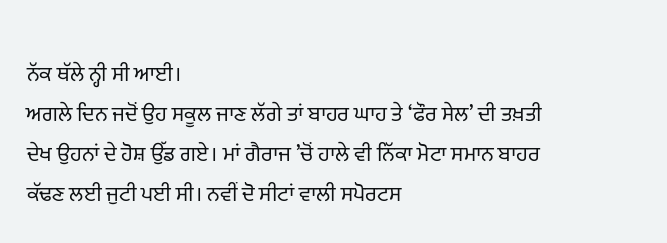ਨੱਕ ਥੱਲੇ ਨ੍ਹੀ ਸੀ ਆਈ।
ਅਗਲੇ ਦਿਨ ਜਦੋਂ ਉਹ ਸਕੂਲ ਜਾਣ ਲੱਗੇ ਤਾਂ ਬਾਹਰ ਘਾਹ ਤੇ ‘ਫੌਰ ਸੇਲ’ ਦੀ ਤਖ਼ਤੀ ਦੇਖ ਉਹਨਾਂ ਦੇ ਹੋਸ਼ ਉੱਡ ਗਏ। ਮਾਂ ਗੈਰਾਜ ’ਚੋਂ ਹਾਲੇ ਵੀ ਨਿੱਕਾ ਮੋਟਾ ਸਮਾਨ ਬਾਹਰ ਕੱਢਣ ਲਈ ਜੁਟੀ ਪਈ ਸੀ। ਨਵੀਂ ਦੋ ਸੀਟਾਂ ਵਾਲੀ ਸਪੋਰਟਸ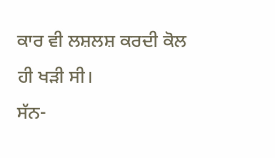ਕਾਰ ਵੀ ਲਸ਼ਲਸ਼ ਕਰਦੀ ਕੋਲ ਹੀ ਖੜੀ ਸੀ।
ਸੱਨ-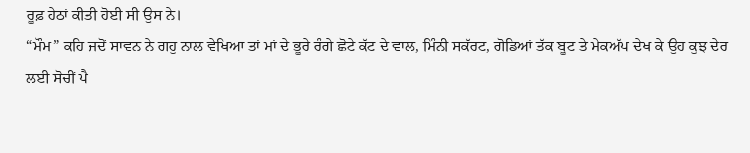ਰੂਫ਼ ਹੇਠਾਂ ਕੀਤੀ ਹੋਈ ਸੀ ਉਸ ਨੇ।
“ਮੌਮ” ਕਹਿ ਜਦੋਂ ਸਾਵਨ ਨੇ ਗਹੁ ਨਾਲ ਵੇਖਿਆ ਤਾਂ ਮਾਂ ਦੇ ਭੂਰੇ ਰੰਗੇ ਛੋਟੇ ਕੱਟ ਦੇ ਵਾਲ, ਮਿੰਨੀ ਸਕੱਰਟ, ਗੋਡਿਆਂ ਤੱਕ ਬੂਟ ਤੇ ਮੇਕਅੱਪ ਦੇਖ ਕੇ ਉਹ ਕੁਝ ਦੇਰ ਲਈ ਸੋਚੀਂ ਪੈ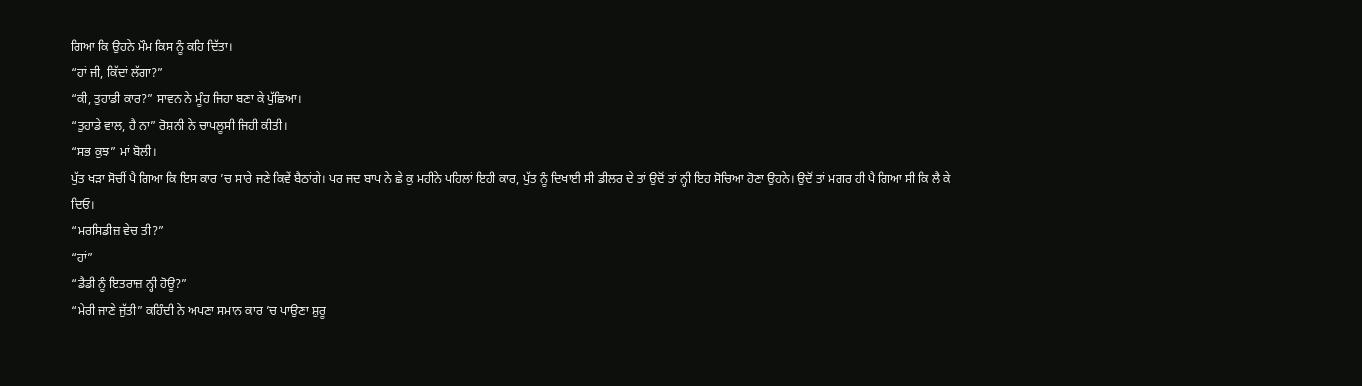ਗਿਆ ਕਿ ਉਹਨੇ ਮੌਮ ਕਿਸ ਨੂੰ ਕਹਿ ਦਿੱਤਾ।
“ਹਾਂ ਜੀ, ਕਿੱਦਾਂ ਲੱਗਾ?”
“ਕੀ, ਤੁਹਾਡੀ ਕਾਰ?” ਸਾਵਨ ਨੇ ਮੂੰਹ ਜਿਹਾ ਬਣਾ ਕੇ ਪੁੱਛਿਆ।
“ਤੁਹਾਡੇ ਵਾਲ, ਹੈ ਨਾ” ਰੋਸ਼ਨੀ ਨੇ ਚਾਪਲੂਸੀ ਜਿਹੀ ਕੀਤੀ।
“ਸਭ ਕੁਝ” ਮਾਂ ਬੋਲੀ।
ਪੁੱਤ ਖੜਾ ਸੋਚੀਂ ਪੈ ਗਿਆ ਕਿ ਇਸ ਕਾਰ ’ਚ ਸਾਰੇ ਜਣੇ ਕਿਵੇਂ ਬੈਠਾਂਗੇ। ਪਰ ਜਦ ਬਾਪ ਨੇ ਛੇ ਕੁ ਮਹੀਨੇ ਪਹਿਲਾਂ ਇਹੀ ਕਾਰ, ਪੁੱਤ ਨੂੰ ਦਿਖਾਈ ਸੀ ਡੀਲਰ ਦੇ ਤਾਂ ਉਦੋਂ ਤਾਂ ਨ੍ਹੀ ਇਹ ਸੋਚਿਆ ਹੋਣਾ ਉਹਨੇ। ਉਦੋਂ ਤਾਂ ਮਗਰ ਹੀ ਪੈ ਗਿਆ ਸੀ ਕਿ ਲੈ ਕੇ ਦਿਓ।
“ਮਰਸਿਡੀਜ਼ ਵੇਚ ਤੀ?”
“ਹਾਂ”
“ਡੈਡੀ ਨੂੰ ਇਤਰਾਜ਼ ਨ੍ਹੀ ਹੋਊ?”
“ਮੇਰੀ ਜਾਣੇ ਜੁੱਤੀ” ਕਹਿੰਦੀ ਨੇ ਅਪਣਾ ਸਮਾਨ ਕਾਰ ’ਚ ਪਾਉਣਾ ਸ਼ੁਰੂ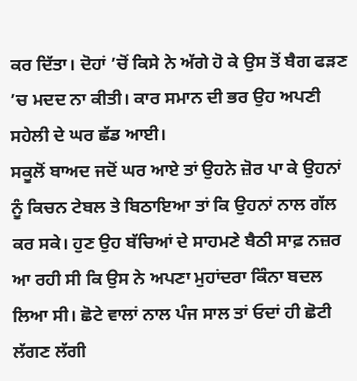ਕਰ ਦਿੱਤਾ। ਦੋਹਾਂ ’ਚੋਂ ਕਿਸੇ ਨੇ ਅੱਗੇ ਹੋ ਕੇ ਉਸ ਤੋਂ ਬੈਗ ਫੜਣ ’ਚ ਮਦਦ ਨਾ ਕੀਤੀ। ਕਾਰ ਸਮਾਨ ਦੀ ਭਰ ਉਹ ਅਪਣੀ ਸਹੇਲੀ ਦੇ ਘਰ ਛੱਡ ਆਈ।
ਸਕੂਲੋਂ ਬਾਅਦ ਜਦੋਂ ਘਰ ਆਏ ਤਾਂ ਉਹਨੇ ਜ਼ੋਰ ਪਾ ਕੇ ਉਹਨਾਂ ਨੂੰ ਕਿਚਨ ਟੇਬਲ ਤੇ ਬਿਠਾਇਆ ਤਾਂ ਕਿ ਉਹਨਾਂ ਨਾਲ ਗੱਲ ਕਰ ਸਕੇ। ਹੁਣ ਉਹ ਬੱਚਿਆਂ ਦੇ ਸਾਹਮਣੇ ਬੈਠੀ ਸਾਫ਼ ਨਜ਼ਰ ਆ ਰਹੀ ਸੀ ਕਿ ਉਸ ਨੇ ਅਪਣਾ ਮੁਹਾਂਦਰਾ ਕਿੰਨਾ ਬਦਲ ਲਿਆ ਸੀ। ਛੋਟੇ ਵਾਲਾਂ ਨਾਲ ਪੰਜ ਸਾਲ ਤਾਂ ਓਦਾਂ ਹੀ ਛੋਟੀ ਲੱਗਣ ਲੱਗੀ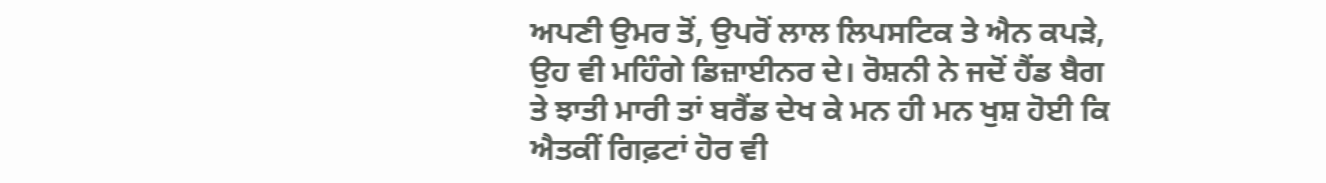ਅਪਣੀ ਉਮਰ ਤੋਂ, ਉਪਰੋਂ ਲਾਲ ਲਿਪਸਟਿਕ ਤੇ ਐਨ ਕਪੜੇ, ਉਹ ਵੀ ਮਹਿੰਗੇ ਡਿਜ਼ਾਈਨਰ ਦੇ। ਰੋਸ਼ਨੀ ਨੇ ਜਦੋਂ ਹੈਂਡ ਬੈਗ ਤੇ ਝਾਤੀ ਮਾਰੀ ਤਾਂ ਬਰੈਂਡ ਦੇਖ ਕੇ ਮਨ ਹੀ ਮਨ ਖੁਸ਼ ਹੋਈ ਕਿ ਐਤਕੀਂ ਗਿਫ਼ਟਾਂ ਹੋਰ ਵੀ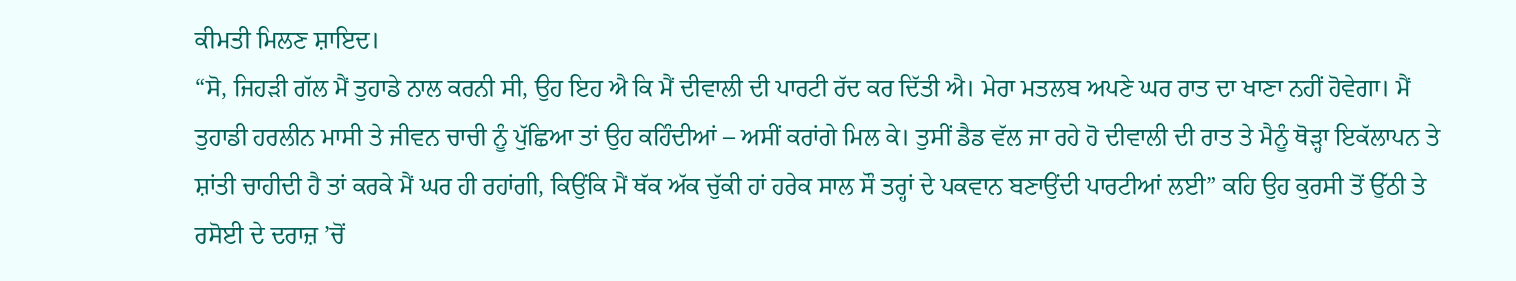ਕੀਮਤੀ ਮਿਲਣ ਸ਼ਾਇਦ।
“ਸੋ, ਜਿਹੜੀ ਗੱਲ ਮੈਂ ਤੁਹਾਡੇ ਨਾਲ ਕਰਨੀ ਸੀ, ਉਹ ਇਹ ਐ ਕਿ ਮੈਂ ਦੀਵਾਲੀ ਦੀ ਪਾਰਟੀ ਰੱਦ ਕਰ ਦਿੱਤੀ ਐ। ਮੇਰਾ ਮਤਲਬ ਅਪਣੇ ਘਰ ਰਾਤ ਦਾ ਖਾਣਾ ਨਹੀਂ ਹੋਵੇਗਾ। ਮੈਂ ਤੁਹਾਡੀ ਹਰਲੀਨ ਮਾਸੀ ਤੇ ਜੀਵਨ ਚਾਚੀ ਨੂੰ ਪੁੱਛਿਆ ਤਾਂ ਉਹ ਕਹਿੰਦੀਆਂ – ਅਸੀਂ ਕਰਾਂਗੇ ਮਿਲ ਕੇ। ਤੁਸੀਂ ਡੈਡ ਵੱਲ ਜਾ ਰਹੇ ਹੋ ਦੀਵਾਲੀ ਦੀ ਰਾਤ ਤੇ ਮੈਨੂੰ ਥੋੜ੍ਹਾ ਇਕੱਲਾਪਨ ਤੇ ਸ਼ਾਂਤੀ ਚਾਹੀਦੀ ਹੈ ਤਾਂ ਕਰਕੇ ਮੈਂ ਘਰ ਹੀ ਰਹਾਂਗੀ, ਕਿਉਂਕਿ ਮੈਂ ਥੱਕ ਅੱਕ ਚੁੱਕੀ ਹਾਂ ਹਰੇਕ ਸਾਲ ਸੌ ਤਰ੍ਹਾਂ ਦੇ ਪਕਵਾਨ ਬਣਾਉਂਦੀ ਪਾਰਟੀਆਂ ਲਈ” ਕਹਿ ਉਹ ਕੁਰਸੀ ਤੋਂ ਉੱਠੀ ਤੇ ਰਸੋਈ ਦੇ ਦਰਾਜ਼ ’ਚੋਂ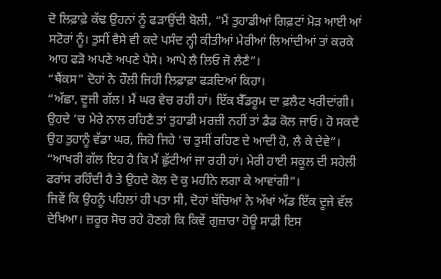ਦੋ ਲਿਫ਼ਾਫ਼ੇ ਕੱਢ ਉਹਨਾਂ ਨੂੰ ਫੜਾਉਂਦੀ ਬੋਲੀ, “ਮੈਂ ਤੁਹਾਡੀਆਂ ਗਿਫ਼ਟਾਂ ਮੋੜ ਆਈ ਆਂ ਸਟੋਰਾਂ ਨੂੰ। ਤੁਸੀਂ ਵੈਸੇ ਵੀ ਕਦੇ ਪਸੰਦ ਨ੍ਹੀ ਕੀਤੀਆਂ ਮੇਰੀਆਂ ਲਿਆਂਦੀਆਂ ਤਾਂ ਕਰਕੇ ਆਹ ਫੜੋ ਅਪਣੇ ਅਪਣੇ ਪੈਸੇ। ਆਪੇ ਲੈ ਲਿਓ ਜੋ ਲੈਣੈ”।
“ਥੈਂਕਸ” ਦੋਹਾਂ ਨੇ ਹੌਲੀ ਜਿਹੀ ਲਿਫ਼ਾਫ਼ਾ ਫੜਦਿਆਂ ਕਿਹਾ।
“ਅੱਛਾ, ਦੂਜੀ ਗੱਲ! ਮੈਂ ਘਰ ਵੇਚ ਰਹੀ ਹਾਂ। ਇੱਕ ਬੈੱਡਰੂਮ ਦਾ ਫ਼ਲੈਟ ਖਰੀਦਾਂਗੀ। ਉਹਦੇ ’ਚ ਮੇਰੇ ਨਾਲ ਰਹਿਣੈ ਤਾਂ ਤੁਹਾਡੀ ਮਰਜ਼ੀ ਨਹੀਂ ਤਾਂ ਡੈਡ ਕੋਲ ਜਾਓ। ਹੋ ਸਕਦੈ ਉਹ ਤੁਹਾਨੂੰ ਵੱਡਾ ਘਰ, ਜਿਹੋ ਜਿਹੇ ’ਚ ਤੁਸੀਂ ਰਹਿਣ ਦੇ ਆਦੀ ਹੋ, ਲੈ ਕੇ ਦੇਵੇ”।
“ਆਖਰੀ ਗੱਲ ਇਹ ਹੈ ਕਿ ਮੈਂ ਛੁੱਟੀਆਂ ਜਾ ਰਹੀ ਹਾਂ। ਮੇਰੀ ਹਾਈ ਸਕੂਲ ਦੀ ਸਹੇਲੀ ਫਰਾਂਸ ਰਹਿੰਦੀ ਹੈ ਤੇ ਉਹਦੇ ਕੋਲ ਦੋ ਕੁ ਮਹੀਨੇ ਲਗਾ ਕੇ ਆਵਾਂਗੀ”।
ਜਿਵੇਂ ਕਿ ਉਹਨੂੰ ਪਹਿਲਾਂ ਹੀ ਪਤਾ ਸੀ, ਦੋਹਾਂ ਬੱਚਿਆਂ ਨੇ ਅੱਖਾਂ ਅੱਡ ਇੱਕ ਦੂਜੇ ਵੱਲ ਦੇਖਿਆ। ਜ਼ਰੂਰ ਸੋਚ ਰਹੇ ਹੋਣਗੇ ਕਿ ਕਿਵੇਂ ਗੁਜ਼ਾਰਾ ਹੋਊ ਸਾਡੀ ਇਸ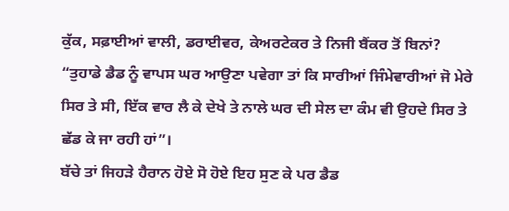ਕੁੱਕ, ਸਫ਼ਾਈਆਂ ਵਾਲੀ, ਡਰਾਈਵਰ, ਕੇਅਰਟੇਕਰ ਤੇ ਨਿਜੀ ਬੈਂਕਰ ਤੋਂ ਬਿਨਾਂ?
“ਤੁਹਾਡੇ ਡੈਡ ਨੂੰ ਵਾਪਸ ਘਰ ਆਉਣਾ ਪਵੇਗਾ ਤਾਂ ਕਿ ਸਾਰੀਆਂ ਜਿੰਮੇਵਾਰੀਆਂ ਜੋ ਮੇਰੇ ਸਿਰ ਤੇ ਸੀ, ਇੱਕ ਵਾਰ ਲੈ ਕੇ ਦੇਖੇ ਤੇ ਨਾਲੇ ਘਰ ਦੀ ਸੇਲ ਦਾ ਕੰਮ ਵੀ ਉਹਦੇ ਸਿਰ ਤੇ ਛੱਡ ਕੇ ਜਾ ਰਹੀ ਹਾਂ”।
ਬੱਚੇ ਤਾਂ ਜਿਹੜੇ ਹੈਰਾਨ ਹੋਏ ਸੋ ਹੋਏ ਇਹ ਸੁਣ ਕੇ ਪਰ ਡੈਡ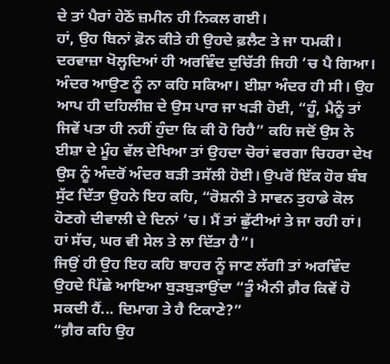ਦੇ ਤਾਂ ਪੈਰਾਂ ਹੇਠੋਂ ਜ਼ਮੀਨ ਹੀ ਨਿਕਲ ਗਈ।
ਹਾਂ, ਉਹ ਬਿਨਾਂ ਫ਼ੋਨ ਕੀਤੇ ਹੀ ਉਹਦੇ ਫ਼ਲੈਟ ਤੇ ਜਾ ਧਮਕੀ। ਦਰਵਾਜ਼ਾ ਖੋਲ੍ਹਦਿਆਂ ਹੀ ਅਰਵਿੰਦ ਦੁਚਿੱਤੀ ਜਿਹੀ ’ਚ ਪੈ ਗਿਆ। ਅੰਦਰ ਆਉਣ ਨੂੰ ਨਾ ਕਹਿ ਸਕਿਆ। ਈਸ਼ਾ ਅੰਦਰ ਹੀ ਸੀ। ਉਹ ਆਪ ਹੀ ਦਹਿਲੀਜ਼ ਦੇ ਉਸ ਪਾਰ ਜਾ ਖੜੀ ਹੋਈ, “ਹੂੰ, ਮੈਨੂੰ ਤਾਂ ਜਿਵੇਂ ਪਤਾ ਹੀ ਨਹੀਂ ਹੁੰਦਾ ਕਿ ਕੀ ਹੋ ਰਿਹੈ” ਕਹਿ ਜਦੋਂ ਉਸ ਨੇ ਈਸ਼ਾ ਦੇ ਮੂੰਹ ਵੱਲ ਦੇਖਿਆ ਤਾਂ ਉਹਦਾ ਚੋਰਾਂ ਵਰਗਾ ਚਿਹਰਾ ਦੇਖ ਉਸ ਨੂੰ ਅੰਦਰੋਂ ਅੰਦਰ ਬੜੀ ਤਸੱਲੀ ਹੋਈ। ਉਪਰੋਂ ਇੱਕ ਹੋਰ ਬੰਬ ਸੁੱਟ ਦਿੱਤਾ ਉਹਨੇ ਇਹ ਕਹਿ, “ਰੋਸ਼ਨੀ ਤੇ ਸਾਵਨ ਤੁਹਾਡੇ ਕੋਲ ਹੋਣਗੇ ਦੀਵਾਲੀ ਦੇ ਦਿਨਾਂ ’ਚ। ਮੈਂ ਤਾਂ ਛੁੱਟੀਆਂ ਤੇ ਜਾ ਰਹੀ ਹਾਂ। ਹਾਂ ਸੱਚ, ਘਰ ਵੀ ਸੇਲ ਤੇ ਲਾ ਦਿੱਤਾ ਹੈ”।
ਜਿਉਂ ਹੀ ਉਹ ਇਹ ਕਹਿ ਬਾਹਰ ਨੂੰ ਜਾਣ ਲੱਗੀ ਤਾਂ ਅਰਵਿੰਦ ਉਹਦੇ ਪਿੱਛੇ ਆਇਆ ਬੁੜਬੁੜਾਉਂਦਾ “ਤੂੰ ਐਨੀ ਗ਼ੈਰ ਕਿਵੇਂ ਹੋ ਸਕਦੀ ਹੈਂ... ਦਿਮਾਗ ਤੇ ਹੈ ਟਿਕਾਣੇ?”
“ਗ਼ੈਰ ਕਹਿ ਉਹ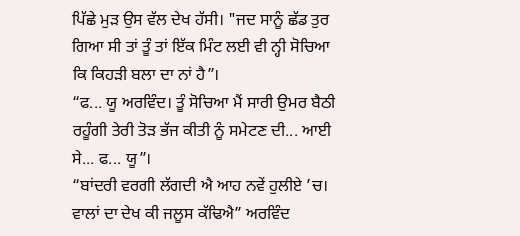ਪਿੱਛੇ ਮੁੜ ਉਸ ਵੱਲ ਦੇਖ ਹੱਸੀ। "ਜਦ ਸਾਨੂੰ ਛੱਡ ਤੁਰ ਗਿਆ ਸੀ ਤਾਂ ਤੂੰ ਤਾਂ ਇੱਕ ਮਿੰਟ ਲਈ ਵੀ ਨ੍ਹੀ ਸੋਚਿਆ ਕਿ ਕਿਹੜੀ ਬਲਾ ਦਾ ਨਾਂ ਹੈ”।
“ਫ... ਯੂ ਅਰਵਿੰਦ। ਤੂੰ ਸੋਚਿਆ ਮੈਂ ਸਾਰੀ ਉਮਰ ਬੈਠੀ ਰਹੂੰਗੀ ਤੇਰੀ ਤੋੜ ਭੱਜ ਕੀਤੀ ਨੂੰ ਸਮੇਟਣ ਦੀ... ਆਈ ਸੇ... ਫ... ਯੂ”।
“ਬਾਂਦਰੀ ਵਰਗੀ ਲੱਗਦੀ ਐ ਆਹ ਨਵੇਂ ਹੁਲੀਏ ’ਚ। ਵਾਲਾਂ ਦਾ ਦੇਖ ਕੀ ਜਲੂਸ ਕੱਢਿਐ” ਅਰਵਿੰਦ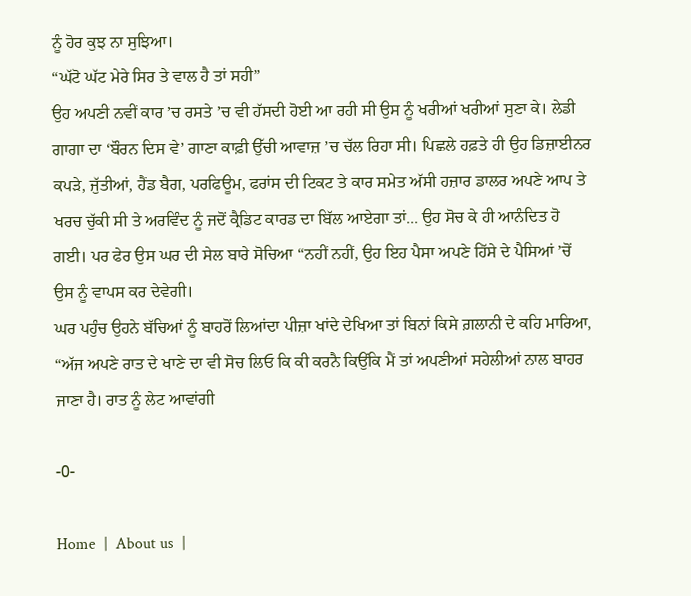ਨੂੰ ਹੋਰ ਕੁਝ ਨਾ ਸੁਝਿਆ।
“ਘੱਟੋ ਘੱਟ ਮੇਰੇ ਸਿਰ ਤੇ ਵਾਲ ਹੈ ਤਾਂ ਸਹੀ”
ਉਹ ਅਪਣੀ ਨਵੀਂ ਕਾਰ ’ਚ ਰਸਤੇ ’ਚ ਵੀ ਹੱਸਦੀ ਹੋਈ ਆ ਰਹੀ ਸੀ ਉਸ ਨੂੰ ਖਰੀਆਂ ਖਰੀਆਂ ਸੁਣਾ ਕੇ। ਲੇਡੀ ਗਾਗਾ ਦਾ ‘ਬੌਰਨ ਦਿਸ ਵੇ’ ਗਾਣਾ ਕਾਫ਼ੀ ਉੱਚੀ ਆਵਾਜ਼ ’ਚ ਚੱਲ ਰਿਹਾ ਸੀ। ਪਿਛਲੇ ਹਫ਼ਤੇ ਹੀ ਉਹ ਡਿਜ਼ਾਈਨਰ ਕਪੜੇ, ਜੁੱਤੀਆਂ, ਹੈਂਡ ਬੈਗ, ਪਰਫਿਊਮ, ਫਰਾਂਸ ਦੀ ਟਿਕਟ ਤੇ ਕਾਰ ਸਮੇਤ ਅੱਸੀ ਹਜ਼ਾਰ ਡਾਲਰ ਅਪਣੇ ਆਪ ਤੇ ਖਰਚ ਚੁੱਕੀ ਸੀ ਤੇ ਅਰਵਿੰਦ ਨੂੰ ਜਦੋਂ ਕ੍ਰੈਡਿਟ ਕਾਰਡ ਦਾ ਬਿੱਲ ਆਏਗਾ ਤਾਂ... ਉਹ ਸੋਚ ਕੇ ਹੀ ਆਨੰਦਿਤ ਹੋ ਗਈ। ਪਰ ਫੇਰ ਉਸ ਘਰ ਦੀ ਸੇਲ ਬਾਰੇ ਸੋਚਿਆ “ਨਹੀਂ ਨਹੀਂ, ਉਹ ਇਹ ਪੈਸਾ ਅਪਣੇ ਹਿੱਸੇ ਦੇ ਪੈਸਿਆਂ ’ਚੋਂ ਉਸ ਨੂੰ ਵਾਪਸ ਕਰ ਦੇਵੇਗੀ।
ਘਰ ਪਹੁੰਚ ਉਹਨੇ ਬੱਚਿਆਂ ਨੂੰ ਬਾਹਰੋਂ ਲਿਆਂਦਾ ਪੀਜ਼ਾ ਖਾਂਦੇ ਦੇਖਿਆ ਤਾਂ ਬਿਨਾਂ ਕਿਸੇ ਗ਼ਲਾਨੀ ਦੇ ਕਹਿ ਮਾਰਿਆ, “ਅੱਜ ਅਪਣੇ ਰਾਤ ਦੇ ਖਾਣੇ ਦਾ ਵੀ ਸੋਚ ਲਿਓ ਕਿ ਕੀ ਕਰਨੈ ਕਿਉਂਕਿ ਮੈਂ ਤਾਂ ਅਪਣੀਆਂ ਸਹੇਲੀਆਂ ਨਾਲ ਬਾਹਰ ਜਾਣਾ ਹੈ। ਰਾਤ ਨੂੰ ਲੇਟ ਆਵਾਂਗੀ

-0-

Home  |  About us  |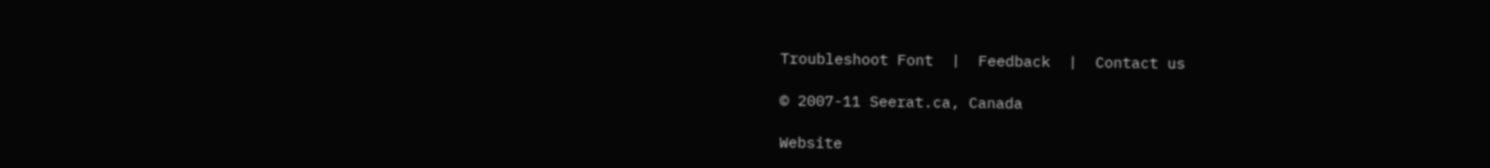Troubleshoot Font  |  Feedback  |  Contact us

© 2007-11 Seerat.ca, Canada

Website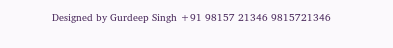Designed by Gurdeep Singh +91 98157 21346 9815721346